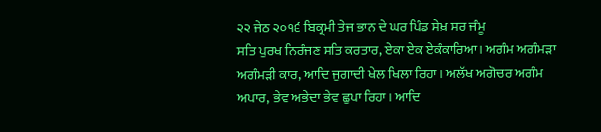੨੨ ਜੇਠ ੨੦੧੬ ਬਿਕ੍ਰਮੀ ਤੇਜ ਭਾਨ ਦੇ ਘਰ ਪਿੰਡ ਸੇਖ਼ ਸਰ ਜੰਮੂ
ਸਤਿ ਪੁਰਖ ਨਿਰੰਜਣ ਸਤਿ ਕਰਤਾਰ, ਏਕਾ ਏਕ ਏਕੰਕਾਰਿਆ। ਅਗੰਮ ਅਗੰਮੜਾ ਅਗੰਮੜੀ ਕਾਰ, ਆਦਿ ਜੁਗਾਦੀ ਖੇਲ ਖਿਲਾ ਰਿਹਾ। ਅਲੱਖ ਅਗੋਚਰ ਅਗੰਮ ਅਪਾਰ, ਭੇਵ ਅਭੇਦਾ ਭੇਵ ਛੁਪਾ ਰਿਹਾ। ਆਦਿ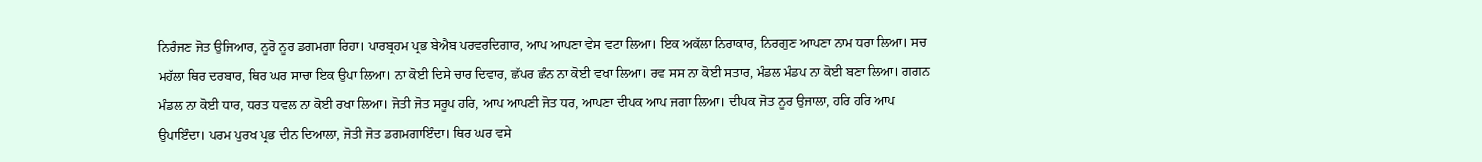ਨਿਰੰਜਣ ਜੋਤ ਉਜਿਆਰ, ਨੂਰੋ ਨੂਰ ਡਗਮਗਾ ਰਿਹਾ। ਪਾਰਬ੍ਰਹਮ ਪ੍ਰਭ ਬੇਐਬ ਪਰਵਰਦਿਗਾਰ, ਆਪ ਆਪਣਾ ਵੇਸ ਵਟਾ ਲਿਆ। ਇਕ ਅਕੱਲਾ ਨਿਰਾਕਾਰ, ਨਿਰਗੁਣ ਆਪਣਾ ਨਾਮ ਧਰਾ ਲਿਆ। ਸਚ ਮਹੱਲਾ ਥਿਰ ਦਰਬਾਰ, ਥਿਰ ਘਰ ਸਾਚਾ ਇਕ ਉਪਾ ਲਿਆ। ਨਾ ਕੋਈ ਦਿਸੇ ਚਾਰ ਦਿਵਾਰ, ਛੱਪਰ ਛੰਨ ਨਾ ਕੋਈ ਵਖਾ ਲਿਆ। ਰਵ ਸਸ ਨਾ ਕੋਈ ਸਤਾਰ, ਮੰਡਲ ਮੰਡਪ ਨਾ ਕੋਈ ਬਣਾ ਲਿਆ। ਗਗਨ ਮੰਡਲ ਨਾ ਕੋਈ ਧਾਰ, ਧਰਤ ਧਵਲ ਨਾ ਕੋਈ ਰਖਾ ਲਿਆ। ਜੋਤੀ ਜੋਤ ਸਰੂਪ ਹਰਿ, ਆਪ ਆਪਣੀ ਜੋਤ ਧਰ, ਆਪਣਾ ਦੀਪਕ ਆਪ ਜਗਾ ਲਿਆ। ਦੀਪਕ ਜੋਤ ਨੂਰ ਉਜਾਲਾ, ਹਰਿ ਹਰਿ ਆਪ ਉਪਾਇੰਦਾ। ਪਰਮ ਪੁਰਖ ਪ੍ਰਭ ਦੀਨ ਦਿਆਲਾ, ਜੋਤੀ ਜੋਤ ਡਗਮਗਾਇੰਦਾ। ਥਿਰ ਘਰ ਵਸੇ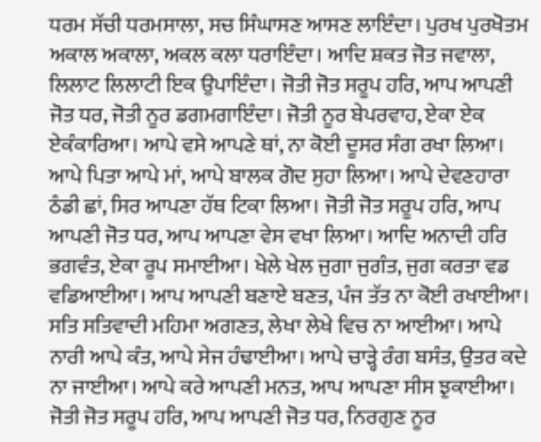ਧਰਮ ਸੱਚੀ ਧਰਮਸਾਲਾ, ਸਚ ਸਿੰਘਾਸਣ ਆਸਣ ਲਾਇੰਦਾ। ਪੁਰਖ ਪੁਰਖੋਤਮ ਅਕਾਲ ਅਕਾਲਾ, ਅਕਲ ਕਲਾ ਧਰਾਇੰਦਾ। ਆਦਿ ਸ਼ਕਤ ਜੋਤ ਜਵਾਲਾ, ਲਿਲਾਟ ਲਿਲਾਟੀ ਇਕ ਉਪਾਇੰਦਾ। ਜੋਤੀ ਜੋਤ ਸਰੂਪ ਹਰਿ, ਆਪ ਆਪਣੀ ਜੋਤ ਧਰ, ਜੋਤੀ ਨੂਰ ਡਗਮਗਾਇੰਦਾ। ਜੋਤੀ ਨੂਰ ਬੇਪਰਵਾਹ, ਏਕਾ ਏਕ ਏਕੰਕਾਰਿਆ। ਆਪੇ ਵਸੇ ਆਪਣੇ ਥਾਂ, ਨਾ ਕੋਈ ਦੂਸਰ ਸੰਗ ਰਖਾ ਲਿਆ। ਆਪੇ ਪਿਤਾ ਆਪੇ ਮਾਂ, ਆਪੇ ਬਾਲਕ ਗੋਦ ਸੁਹਾ ਲਿਆ। ਆਪੇ ਦੇਵਣਹਾਰਾ ਠੰਡੀ ਛਾਂ, ਸਿਰ ਆਪਣਾ ਹੱਥ ਟਿਕਾ ਲਿਆ। ਜੋਤੀ ਜੋਤ ਸਰੂਪ ਹਰਿ, ਆਪ ਆਪਣੀ ਜੋਤ ਧਰ, ਆਪ ਆਪਣਾ ਵੇਸ ਵਖਾ ਲਿਆ। ਆਦਿ ਅਨਾਦੀ ਹਰਿ ਭਗਵੰਤ, ਏਕਾ ਰੂਪ ਸਮਾਈਆ। ਖੇਲੇ ਖੇਲ ਜੁਗਾ ਜੁਗੰਤ, ਜੁਗ ਕਰਤਾ ਵਡ ਵਡਿਆਈਆ। ਆਪ ਆਪਣੀ ਬਣਾਏ ਬਣਤ, ਪੰਜ ਤੱਤ ਨਾ ਕੋਈ ਰਖਾਈਆ। ਸਤਿ ਸਤਿਵਾਦੀ ਮਹਿਮਾ ਅਗਣਤ, ਲੇਖਾ ਲੇਖੇ ਵਿਚ ਨਾ ਆਈਆ। ਆਪੇ ਨਾਰੀ ਆਪੇ ਕੰਤ, ਆਪੇ ਸੇਜ ਹੰਢਾਈਆ। ਆਪੇ ਚਾੜ੍ਹੇ ਰੰਗ ਬਸੰਤ, ਉਤਰ ਕਦੇ ਨਾ ਜਾਈਆ। ਆਪੇ ਕਰੇ ਆਪਣੀ ਮਨਤ, ਆਪ ਆਪਣਾ ਸੀਸ ਝੁਕਾਈਆ। ਜੋਤੀ ਜੋਤ ਸਰੂਪ ਹਰਿ, ਆਪ ਆਪਣੀ ਜੋਤ ਧਰ, ਨਿਰਗੁਣ ਨੂਰ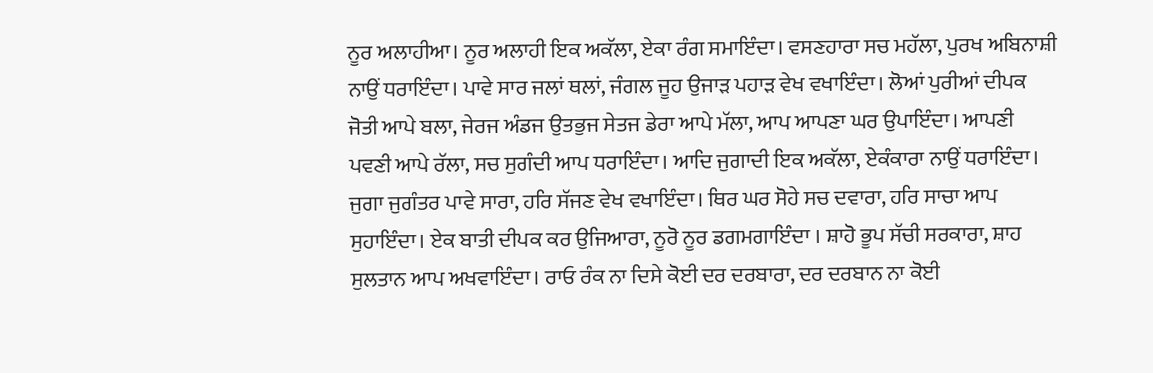ਨੂਰ ਅਲਾਹੀਆ। ਨੂਰ ਅਲਾਹੀ ਇਕ ਅਕੱਲਾ, ਏਕਾ ਰੰਗ ਸਮਾਇੰਦਾ। ਵਸਣਹਾਰਾ ਸਚ ਮਹੱਲਾ, ਪੁਰਖ ਅਬਿਨਾਸ਼ੀ ਨਾਉਂ ਧਰਾਇੰਦਾ। ਪਾਵੇ ਸਾਰ ਜਲਾਂ ਥਲਾਂ, ਜੰਗਲ ਜੂਹ ਉਜਾੜ ਪਹਾੜ ਵੇਖ ਵਖਾਇੰਦਾ। ਲੋਆਂ ਪੁਰੀਆਂ ਦੀਪਕ ਜੋਤੀ ਆਪੇ ਬਲਾ, ਜੇਰਜ ਅੰਡਜ ਉਤਭੁਜ ਸੇਤਜ ਡੇਰਾ ਆਪੇ ਮੱਲਾ, ਆਪ ਆਪਣਾ ਘਰ ਉਪਾਇੰਦਾ। ਆਪਣੀ ਪਵਣੀ ਆਪੇ ਰੱਲਾ, ਸਚ ਸੁਗੰਦੀ ਆਪ ਧਰਾਇੰਦਾ। ਆਦਿ ਜੁਗਾਦੀ ਇਕ ਅਕੱਲਾ, ਏਕੰਕਾਰਾ ਨਾਉਂ ਧਰਾਇੰਦਾ। ਜੁਗਾ ਜੁਗੰਤਰ ਪਾਵੇ ਸਾਰਾ, ਹਰਿ ਸੱਜਣ ਵੇਖ ਵਖਾਇੰਦਾ। ਥਿਰ ਘਰ ਸੋਹੇ ਸਚ ਦਵਾਰਾ, ਹਰਿ ਸਾਚਾ ਆਪ ਸੁਹਾਇੰਦਾ। ਏਕ ਬਾਤੀ ਦੀਪਕ ਕਰ ਉਜਿਆਰਾ, ਨੂਰੋ ਨੂਰ ਡਗਮਗਾਇੰਦਾ । ਸ਼ਾਹੋ ਭੂਪ ਸੱਚੀ ਸਰਕਾਰਾ, ਸ਼ਾਹ ਸੁਲਤਾਨ ਆਪ ਅਖਵਾਇੰਦਾ। ਰਾਓ ਰੰਕ ਨਾ ਦਿਸੇ ਕੋਈ ਦਰ ਦਰਬਾਰਾ, ਦਰ ਦਰਬਾਨ ਨਾ ਕੋਈ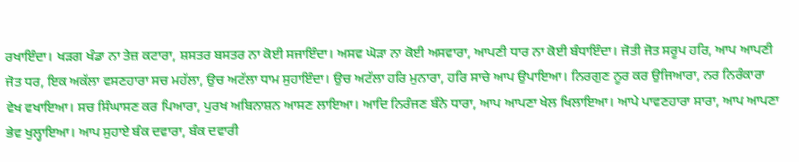ਰਖਾਇੰਦਾ। ਖੜਗ ਖੰਡਾ ਨਾ ਤੇਜ਼ ਕਟਾਰਾ, ਸ਼ਸਤਰ ਬਸਤਰ ਨਾ ਕੋਈ ਸਜਾਇੰਦਾ। ਅਸਵ ਘੋੜਾ ਨਾ ਕੋਈ ਅਸਵਾਰਾ, ਆਪਣੀ ਧਾਰ ਨਾ ਕੋਈ ਬੰਧਾਇੰਦਾ। ਜੋਤੀ ਜੋਤ ਸਰੂਪ ਹਰਿ, ਆਪ ਆਪਣੀ ਜੋਤ ਧਰ, ਇਕ ਅਕੱਲਾ ਵਸਣਹਾਰਾ ਸਚ ਮਹੱਲਾ, ਉਚ ਅਟੱਲਾ ਧਾਮ ਸੁਹਾਇੰਦਾ। ਉਚ ਅਟੱਲਾ ਹਰਿ ਮੁਨਾਰਾ, ਹਰਿ ਸਾਚੇ ਆਪ ਉਪਾਇਆ। ਨਿਰਗੁਣ ਨੂਰ ਕਰ ਉਜਿਆਰਾ, ਨਰ ਨਿਰੰਕਾਰਾ ਵੇਖ ਵਖਾਇਆ। ਸਚ ਸਿੰਘਾਸਣ ਕਰ ਪਿਆਰਾ, ਪੁਰਖ ਅਬਿਨਾਸ਼ਨ ਆਸਣ ਲਾਇਆ। ਆਦਿ ਨਿਰੰਜਣ ਬੰਨੇ ਧਾਰਾ, ਆਪ ਆਪਣਾ ਖੇਲ ਖਿਲਾਇਆ। ਆਪੇ ਪਾਵਣਹਾਰਾ ਸਾਰਾ, ਆਪ ਆਪਣਾ ਭੇਵ ਖੁਲ੍ਹਾਇਆ। ਆਪ ਸੁਹਾਏ ਬੰਕ ਦਵਾਰਾ, ਬੰਕ ਦਵਾਰੀ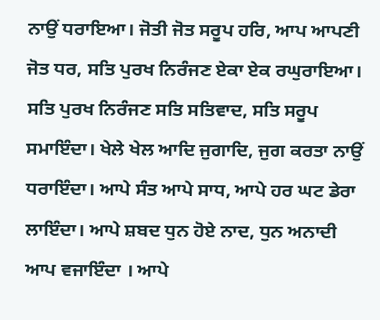ਨਾਉਂ ਧਰਾਇਆ। ਜੋਤੀ ਜੋਤ ਸਰੂਪ ਹਰਿ, ਆਪ ਆਪਣੀ ਜੋਤ ਧਰ, ਸਤਿ ਪੁਰਖ ਨਿਰੰਜਣ ਏਕਾ ਏਕ ਰਘੁਰਾਇਆ। ਸਤਿ ਪੁਰਖ ਨਿਰੰਜਣ ਸਤਿ ਸਤਿਵਾਦ, ਸਤਿ ਸਰੂਪ ਸਮਾਇੰਦਾ। ਖੇਲੇ ਖੇਲ ਆਦਿ ਜੁਗਾਦਿ, ਜੁਗ ਕਰਤਾ ਨਾਉਂ ਧਰਾਇੰਦਾ। ਆਪੇ ਸੰਤ ਆਪੇ ਸਾਧ, ਆਪੇ ਹਰ ਘਟ ਡੇਰਾ ਲਾਇੰਦਾ। ਆਪੇ ਸ਼ਬਦ ਧੁਨ ਹੋਏ ਨਾਦ, ਧੁਨ ਅਨਾਦੀ ਆਪ ਵਜਾਇੰਦਾ । ਆਪੇ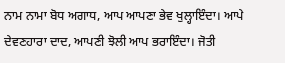ਨਾਮ ਨਾਮਾ ਬੋਧ ਅਗਾਧ, ਆਪ ਆਪਣਾ ਭੇਵ ਖੁਲ੍ਹਾਇੰਦਾ। ਆਪੇ ਦੇਵਣਹਾਰਾ ਦਾਦ, ਆਪਣੀ ਝੋਲੀ ਆਪ ਭਰਾਇੰਦਾ। ਜੋਤੀ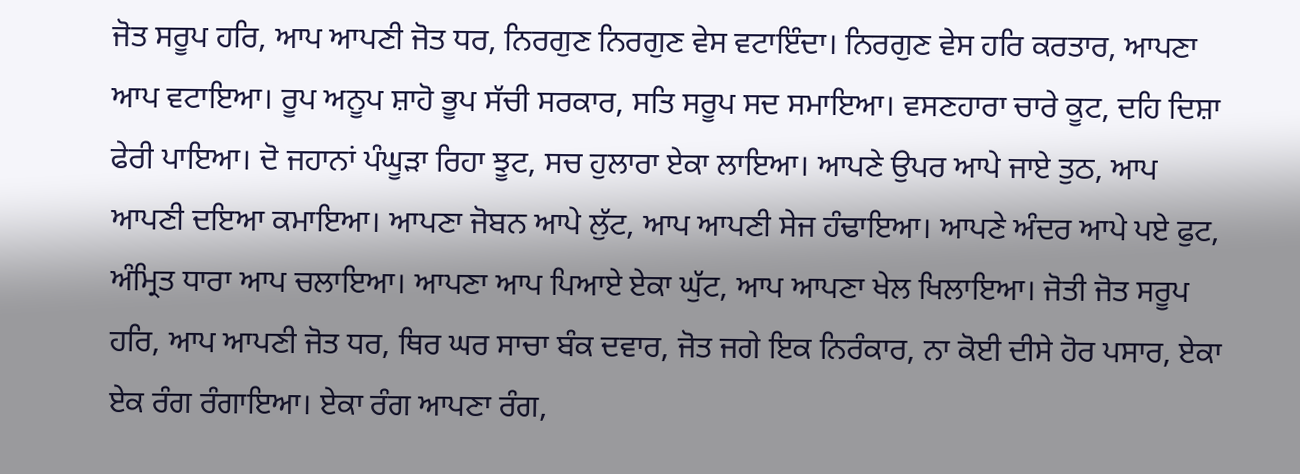ਜੋਤ ਸਰੂਪ ਹਰਿ, ਆਪ ਆਪਣੀ ਜੋਤ ਧਰ, ਨਿਰਗੁਣ ਨਿਰਗੁਣ ਵੇਸ ਵਟਾਇੰਦਾ। ਨਿਰਗੁਣ ਵੇਸ ਹਰਿ ਕਰਤਾਰ, ਆਪਣਾ ਆਪ ਵਟਾਇਆ। ਰੂਪ ਅਨੂਪ ਸ਼ਾਹੋ ਭੂਪ ਸੱਚੀ ਸਰਕਾਰ, ਸਤਿ ਸਰੂਪ ਸਦ ਸਮਾਇਆ। ਵਸਣਹਾਰਾ ਚਾਰੇ ਕੂਟ, ਦਹਿ ਦਿਸ਼ਾ ਫੇਰੀ ਪਾਇਆ। ਦੋ ਜਹਾਨਾਂ ਪੰਘੂੜਾ ਰਿਹਾ ਝੂਟ, ਸਚ ਹੁਲਾਰਾ ਏਕਾ ਲਾਇਆ। ਆਪਣੇ ਉਪਰ ਆਪੇ ਜਾਏ ਤੁਠ, ਆਪ ਆਪਣੀ ਦਇਆ ਕਮਾਇਆ। ਆਪਣਾ ਜੋਬਨ ਆਪੇ ਲੁੱਟ, ਆਪ ਆਪਣੀ ਸੇਜ ਹੰਢਾਇਆ। ਆਪਣੇ ਅੰਦਰ ਆਪੇ ਪਏ ਫੁਟ, ਅੰਮ੍ਰਿਤ ਧਾਰਾ ਆਪ ਚਲਾਇਆ। ਆਪਣਾ ਆਪ ਪਿਆਏ ਏਕਾ ਘੁੱਟ, ਆਪ ਆਪਣਾ ਖੇਲ ਖਿਲਾਇਆ। ਜੋਤੀ ਜੋਤ ਸਰੂਪ ਹਰਿ, ਆਪ ਆਪਣੀ ਜੋਤ ਧਰ, ਥਿਰ ਘਰ ਸਾਚਾ ਬੰਕ ਦਵਾਰ, ਜੋਤ ਜਗੇ ਇਕ ਨਿਰੰਕਾਰ, ਨਾ ਕੋਈ ਦੀਸੇ ਹੋਰ ਪਸਾਰ, ਏਕਾ ਏਕ ਰੰਗ ਰੰਗਾਇਆ। ਏਕਾ ਰੰਗ ਆਪਣਾ ਰੰਗ,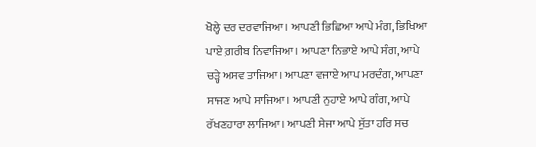ਖੋਲ੍ਹੇ ਦਰ ਦਰਵਾਜਿਆ। ਆਪਣੀ ਭਿਛਿਆ ਆਪੇ ਮੰਗ, ਭਿਖਿਆ ਪਾਏ ਗ਼ਰੀਬ ਨਿਵਾਜਿਆ। ਆਪਣਾ ਨਿਭਾਏ ਆਪੇ ਸੰਗ, ਆਪੇ ਚੜ੍ਹੇ ਅਸਵ ਤਾਜਿਆ। ਆਪਣਾ ਵਜਾਏ ਆਪ ਮਰਦੰਗ, ਆਪਣਾ ਸਾਜਣ ਆਪੇ ਸਾਜਿਆ। ਆਪਣੀ ਨੁਹਾਏ ਆਪੇ ਗੰਗ, ਆਪੇ ਰੱਖਣਹਾਰਾ ਲਾਜਿਆ। ਆਪਣੀ ਸੇਜਾ ਆਪੇ ਸੁੱਤਾ ਹਰਿ ਸਚ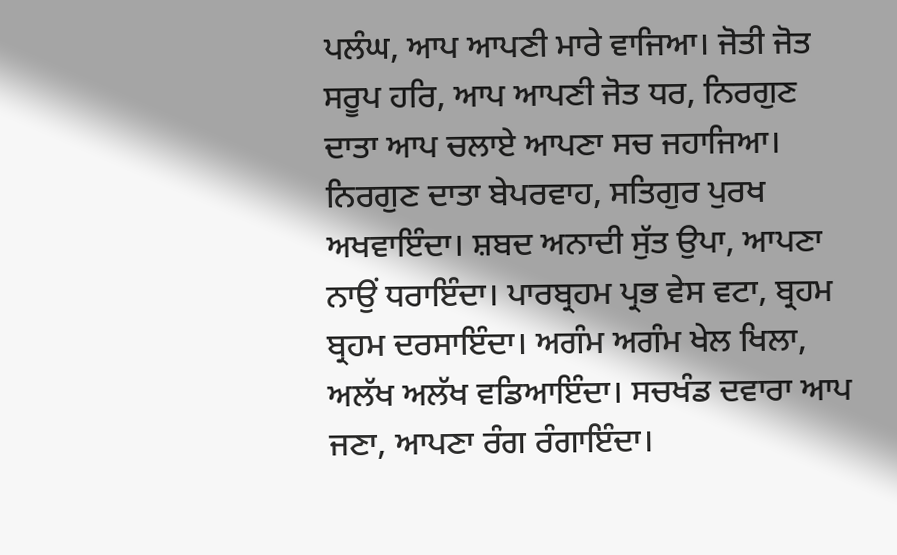ਪਲੰਘ, ਆਪ ਆਪਣੀ ਮਾਰੇ ਵਾਜਿਆ। ਜੋਤੀ ਜੋਤ ਸਰੂਪ ਹਰਿ, ਆਪ ਆਪਣੀ ਜੋਤ ਧਰ, ਨਿਰਗੁਣ ਦਾਤਾ ਆਪ ਚਲਾਏ ਆਪਣਾ ਸਚ ਜਹਾਜਿਆ। ਨਿਰਗੁਣ ਦਾਤਾ ਬੇਪਰਵਾਹ, ਸਤਿਗੁਰ ਪੁਰਖ ਅਖਵਾਇੰਦਾ। ਸ਼ਬਦ ਅਨਾਦੀ ਸੁੱਤ ਉਪਾ, ਆਪਣਾ ਨਾਉਂ ਧਰਾਇੰਦਾ। ਪਾਰਬ੍ਰਹਮ ਪ੍ਰਭ ਵੇਸ ਵਟਾ, ਬ੍ਰਹਮ ਬ੍ਰਹਮ ਦਰਸਾਇੰਦਾ। ਅਗੰਮ ਅਗੰਮ ਖੇਲ ਖਿਲਾ, ਅਲੱਖ ਅਲੱਖ ਵਡਿਆਇੰਦਾ। ਸਚਖੰਡ ਦਵਾਰਾ ਆਪ ਜਣਾ, ਆਪਣਾ ਰੰਗ ਰੰਗਾਇੰਦਾ।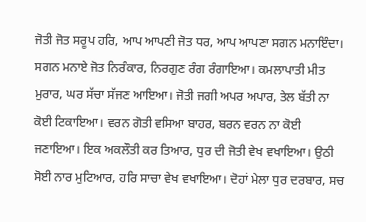ਜੋਤੀ ਜੋਤ ਸਰੂਪ ਹਰਿ, ਆਪ ਆਪਣੀ ਜੋਤ ਧਰ, ਆਪ ਆਪਣਾ ਸਗਨ ਮਨਾਇੰਦਾ। ਸਗਨ ਮਨਾਏ ਜੋਤ ਨਿਰੰਕਾਰ, ਨਿਰਗੁਣ ਰੰਗ ਰੰਗਾਇਆ। ਕਮਲਾਪਾਤੀ ਮੀਤ ਮੁਰਾਰ, ਘਰ ਸੱਚਾ ਸੱਜਣ ਆਇਆ। ਜੋਤੀ ਜਗੀ ਅਪਰ ਅਪਾਰ, ਤੇਲ ਬੱਤੀ ਨਾ ਕੋਈ ਟਿਕਾਇਆ। ਵਰਨ ਗੋਤੀ ਵਸਿਆ ਬਾਹਰ, ਬਰਨ ਵਰਨ ਨਾ ਕੋਈ ਜਣਾਇਆ। ਇਕ ਅਕਲੌਤੀ ਕਰ ਤਿਆਰ, ਧੁਰ ਦੀ ਜੋਤੀ ਵੇਖ ਵਖਾਇਆ। ਉਠੀ ਸੋਈ ਨਾਰ ਮੁਟਿਆਰ, ਹਰਿ ਸਾਚਾ ਵੇਖ ਵਖਾਇਆ। ਦੋਹਾਂ ਮੇਲਾ ਧੁਰ ਦਰਬਾਰ, ਸਚ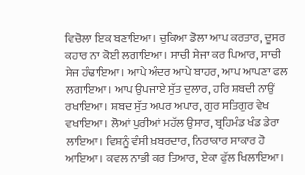ਵਿਚੋਲਾ ਇਕ ਬਣਾਇਆ। ਚੁਕਿਆ ਡੋਲਾ ਆਪ ਕਰਤਾਰ, ਦੂਸਰ ਕਹਾਰ ਨਾ ਕੋਈ ਲਗਾਇਆ। ਸਾਚੀ ਸੇਜਾ ਕਰ ਪਿਆਰ, ਸਾਚੀ ਸੇਜ ਹੰਢਾਇਆ। ਆਪੇ ਅੰਦਰ ਆਪੇ ਬਾਹਰ, ਆਪ ਆਪਣਾ ਫਲ ਲਗਾਇਆ। ਆਪ ਉਪਜਾਏ ਸੁੱਤ ਦੁਲਾਰ, ਹਰਿ ਸ਼ਬਦੀ ਨਾਉਂ ਰਖਾਇਆ। ਸ਼ਬਦ ਸੁੱਤ ਅਪਰ ਅਪਾਰ, ਗੁਰ ਸਤਿਗੁਰ ਵੇਖ ਵਖਾਇਆ। ਲੋਆਂ ਪੁਰੀਆਂ ਮਹੱਲ ਉਸਾਰ, ਬ੍ਰਹਿਮੰਡ ਖੰਡ ਡੇਰਾ ਲਾਇਆ। ਵਿਸ਼ਨੂੰ ਵੰਸੀ ਖ਼ਬਰਦਾਰ, ਨਿਰਾਕਾਰ ਸਾਕਾਰ ਹੋ ਆਇਆ। ਕਵਲ ਨਾਭੀ ਕਰ ਤਿਆਰ, ਏਕਾ ਫੁੱਲ ਖਿਲਾਇਆ।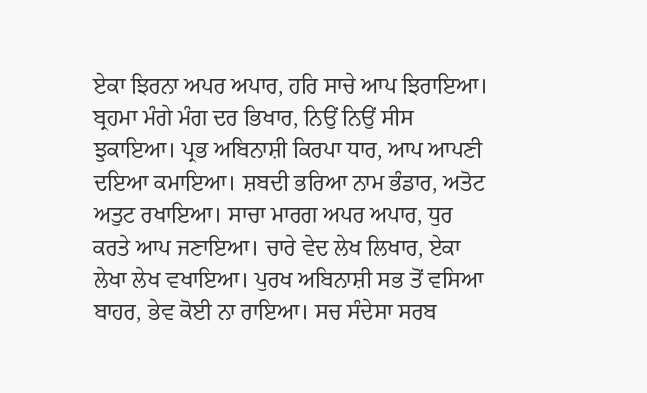ਏਕਾ ਝਿਰਨਾ ਅਪਰ ਅਪਾਰ, ਹਰਿ ਸਾਚੇ ਆਪ ਝਿਰਾਇਆ। ਬ੍ਰਹਮਾ ਮੰਗੇ ਮੰਗ ਦਰ ਭਿਖਾਰ, ਨਿਉਂ ਨਿਉਂ ਸੀਸ ਝੁਕਾਇਆ। ਪ੍ਰਭ ਅਬਿਨਾਸ਼ੀ ਕਿਰਪਾ ਧਾਰ, ਆਪ ਆਪਣੀ ਦਇਆ ਕਮਾਇਆ। ਸ਼ਬਦੀ ਭਰਿਆ ਨਾਮ ਭੰਡਾਰ, ਅਤੋਟ ਅਤੁਟ ਰਖਾਇਆ। ਸਾਚਾ ਮਾਰਗ ਅਪਰ ਅਪਾਰ, ਧੁਰ ਕਰਤੇ ਆਪ ਜਣਾਇਆ। ਚਾਰੇ ਵੇਦ ਲੇਖ ਲਿਖਾਰ, ਏਕਾ ਲੇਖਾ ਲੇਖ ਵਖਾਇਆ। ਪੁਰਖ ਅਬਿਨਾਸ਼ੀ ਸਭ ਤੋਂ ਵਸਿਆ ਬਾਹਰ, ਭੇਵ ਕੋਈ ਨਾ ਰਾਇਆ। ਸਚ ਸੰਦੇਸਾ ਸਰਬ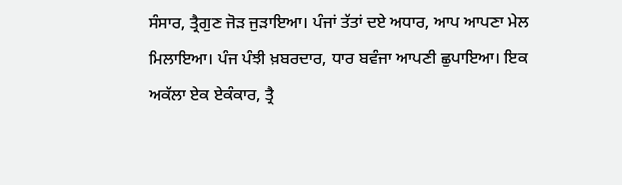ਸੰਸਾਰ, ਤ੍ਰੈਗੁਣ ਜੋੜ ਜੁੜਾਇਆ। ਪੰਜਾਂ ਤੱਤਾਂ ਦਏ ਅਧਾਰ, ਆਪ ਆਪਣਾ ਮੇਲ ਮਿਲਾਇਆ। ਪੰਜ ਪੰਝੀ ਖ਼ਬਰਦਾਰ, ਧਾਰ ਬਵੰਜਾ ਆਪਣੀ ਛੁਪਾਇਆ। ਇਕ ਅਕੱਲਾ ਏਕ ਏਕੰਕਾਰ, ਤ੍ਰੈ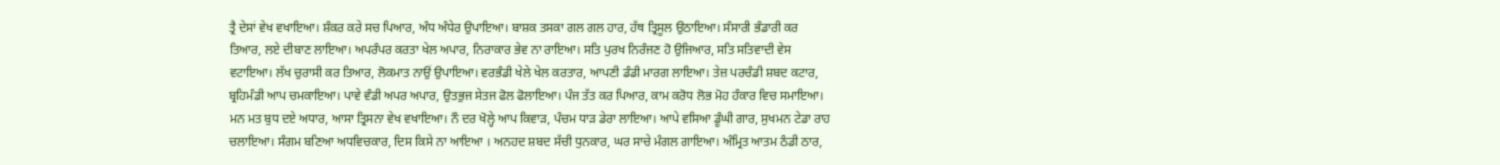ਤ੍ਰੈ ਦੇਸਾਂ ਵੇਖ ਵਖਾਇਆ। ਸ਼ੰਕਰ ਕਰੇ ਸਚ ਪਿਆਰ, ਅੰਧ ਅੰਧੇਰ ਉਪਾਇਆ। ਬਾਸ਼ਕ ਤਸਕਾ ਗਲ ਗਲ ਹਾਰ, ਹੱਥ ਤ੍ਰਿਸੂਲ ਉਠਾਇਆ। ਸੰਸਾਰੀ ਭੰਡਾਰੀ ਕਰ ਤਿਆਰ, ਲਏ ਦੀਬਾਣ ਲਾਇਆ। ਅਪਰੰਪਰ ਕਰਤਾ ਖੇਲ ਅਪਾਰ, ਨਿਰਾਕਾਰ ਭੇਵ ਨਾ ਰਾਇਆ। ਸਤਿ ਪੁਰਖ ਨਿਰੰਜਣ ਹੋ ਉਜਿਆਰ, ਸਤਿ ਸਤਿਵਾਦੀ ਵੇਸ ਵਟਾਇਆ। ਲੱਖ ਚੁਰਾਸੀ ਕਰ ਤਿਆਰ, ਲੋਕਮਾਤ ਨਾਉਂ ਉਪਾਇਆ। ਵਰਭੰਡੀ ਖੇਲੇ ਖੇਲ ਕਰਤਾਰ, ਆਪਣੀ ਡੰਡੀ ਮਾਰਗ ਲਾਇਆ। ਤੇਜ਼ ਪਰਚੰਡੀ ਸ਼ਬਦ ਕਟਾਰ, ਬ੍ਰਹਿਮੰਡੀ ਆਪ ਚਮਕਾਇਆ। ਪਾਵੇ ਵੰਡੀ ਅਪਰ ਅਪਾਰ, ਉਤਭੁਜ ਸੇਤਜ ਫੋਲ ਫੋਲਾਇਆ। ਪੰਜ ਤੱਤ ਕਰ ਪਿਆਰ, ਕਾਮ ਕਰੋਧ ਲੋਭ ਮੋਹ ਹੰਕਾਰ ਵਿਚ ਸਮਾਇਆ। ਮਨ ਮਤ ਬੁਧ ਦਏ ਅਧਾਰ, ਆਸਾ ਤ੍ਰਿਸਨਾ ਵੇਖ ਵਖਾਇਆ। ਨੌ ਦਰ ਖੋਲ੍ਹੇ ਆਪ ਕਿਵਾੜ, ਪੰਚਮ ਧਾੜ ਡੇਰਾ ਲਾਇਆ। ਆਪੇ ਵਸਿਆ ਡੂੰਘੀ ਗਾਰ, ਸੁਖਮਨ ਟੇਡਾ ਰਾਹ ਚਲਾਇਆ। ਸੰਗਮ ਬਣਿਆ ਅਧਵਿਚਕਾਰ, ਦਿਸ ਕਿਸੇ ਨਾ ਆਇਆ । ਅਨਹਦ ਸ਼ਬਦ ਸੱਚੀ ਧੁਨਕਾਰ, ਘਰ ਸਾਚੇ ਮੰਗਲ ਗਾਇਆ। ਅੰਮ੍ਰਿਤ ਆਤਮ ਠੰਡੀ ਠਾਰ,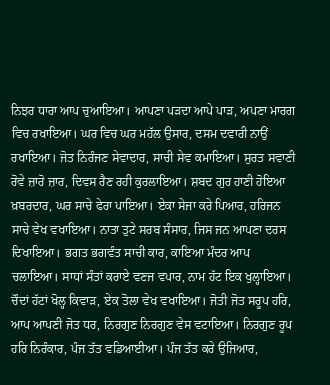ਨਿਝਰ ਧਾਰਾ ਆਪ ਚੁਆਇਆ। ਆਪਣਾ ਪੜਦਾ ਆਪੇ ਪਾੜ, ਅਪਣਾ ਮਾਰਗ ਵਿਚ ਰਖਾਇਆ। ਘਰ ਵਿਚ ਘਰ ਮਹੱਲ ਉਸਾਰ, ਦਸਮ ਦਵਾਰੀ ਨਾਉਂ ਰਖਾਇਆ। ਜੋਤ ਨਿਰੰਜਣ ਸੇਵਾਦਾਰ, ਸਾਚੀ ਸੇਵ ਕਮਾਇਆ। ਸੁਰਤ ਸਵਾਣੀ ਰੋਵੇ ਜ਼ਾਰੋ ਜ਼ਾਰ, ਦਿਵਸ ਰੈਣ ਰਹੀ ਕੁਰਲਾਇਆ। ਸ਼ਬਦ ਗੁਰ ਹਾਣੀ ਹੋਇਆ ਖ਼ਬਰਦਾਰ, ਘਰ ਸਾਚੇ ਫੇਰਾ ਪਾਇਆ। ਏਕਾ ਸੇਜਾ ਕਰੇ ਪਿਆਰ, ਹਰਿਜਨ ਸਾਚੇ ਵੇਖ ਵਖਾਇਆ। ਨਾਤਾ ਤੁਟੇ ਸਰਬ ਸੰਸਾਰ, ਜਿਸ ਜਨ ਆਪਣਾ ਦਰਸ ਦਿਖਾਇਆ। ਭਗਤ ਭਗਵੰਤ ਸਾਚੀ ਕਾਰ, ਕਾਇਆ ਮੰਦਰ ਆਪ ਚਲਾਇਆ। ਸਾਧਾਂ ਸੰਤਾਂ ਕਰਾਏ ਵਣਜ ਵਪਾਰ, ਨਾਮ ਹੱਟ ਇਕ ਖੁਲ੍ਹਾਇਆ। ਚੌਦਾਂ ਹੱਟਾਂ ਖੋਲ੍ਹ ਕਿਵਾੜ, ਏਕ ਤੋਲਾ ਵੇਖ ਵਖਾਇਆ। ਜੋਤੀ ਜੋਤ ਸਰੂਪ ਹਰਿ, ਆਪ ਆਪਣੀ ਜੋਤ ਧਰ, ਨਿਰਗੁਣ ਨਿਰਗੁਣ ਵੇਸ ਵਟਾਇਆ। ਨਿਰਗੁਣ ਰੂਪ ਹਰਿ ਨਿਰੰਕਾਰ, ਪੰਜ ਤੱਤ ਵਡਿਆਈਆ। ਪੰਜ ਤੱਤ ਕਰੇ ਉਜਿਆਰ,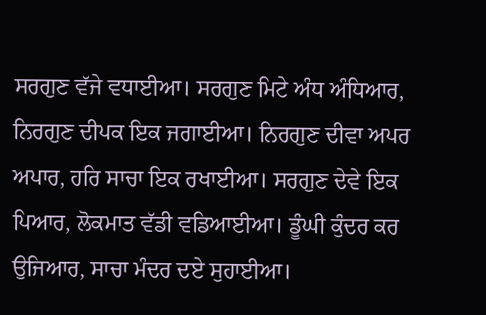ਸਰਗੁਣ ਵੱਜੇ ਵਧਾਈਆ। ਸਰਗੁਣ ਮਿਟੇ ਅੰਧ ਅੰਧਿਆਰ, ਨਿਰਗੁਣ ਦੀਪਕ ਇਕ ਜਗਾਈਆ। ਨਿਰਗੁਣ ਦੀਵਾ ਅਪਰ ਅਪਾਰ, ਹਰਿ ਸਾਚਾ ਇਕ ਰਖਾਈਆ। ਸਰਗੁਣ ਦੇਵੇ ਇਕ ਪਿਆਰ, ਲੋਕਮਾਤ ਵੱਡੀ ਵਡਿਆਈਆ। ਡੂੰਘੀ ਕੁੰਦਰ ਕਰ ਉਜਿਆਰ, ਸਾਚਾ ਮੰਦਰ ਦਏ ਸੁਹਾਈਆ।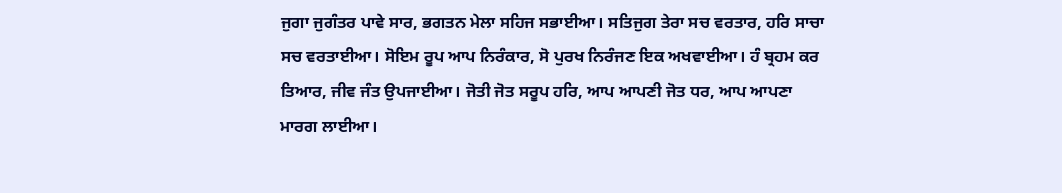ਜੁਗਾ ਜੁਗੰਤਰ ਪਾਵੇ ਸਾਰ, ਭਗਤਨ ਮੇਲਾ ਸਹਿਜ ਸਭਾਈਆ। ਸਤਿਜੁਗ ਤੇਰਾ ਸਚ ਵਰਤਾਰ, ਹਰਿ ਸਾਚਾ ਸਚ ਵਰਤਾਈਆ। ਸੋਇਮ ਰੂਪ ਆਪ ਨਿਰੰਕਾਰ, ਸੋ ਪੁਰਖ ਨਿਰੰਜਣ ਇਕ ਅਖਵਾਈਆ। ਹੰ ਬ੍ਰਹਮ ਕਰ ਤਿਆਰ, ਜੀਵ ਜੰਤ ਉਪਜਾਈਆ। ਜੋਤੀ ਜੋਤ ਸਰੂਪ ਹਰਿ, ਆਪ ਆਪਣੀ ਜੋਤ ਧਰ, ਆਪ ਆਪਣਾ ਮਾਰਗ ਲਾਈਆ।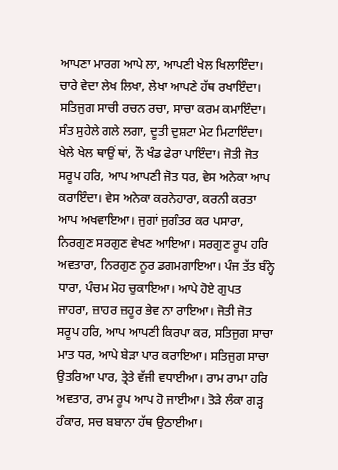ਆਪਣਾ ਮਾਰਗ ਆਪੇ ਲਾ, ਆਪਣੀ ਖੇਲ ਖਿਲਾਇੰਦਾ। ਚਾਰੇ ਵੇਦਾ ਲੇਖ ਲਿਖਾ, ਲੇਖਾ ਆਪਣੇ ਹੱਥ ਰਖਾਇੰਦਾ। ਸਤਿਜੁਗ ਸਾਚੀ ਰਚਨ ਰਚਾ, ਸਾਚਾ ਕਰਮ ਕਮਾਇੰਦਾ। ਸੰਤ ਸੁਹੇਲੇ ਗਲੇ ਲਗਾ, ਦੂਤੀ ਦੁਸ਼ਟਾ ਮੇਟ ਮਿਟਾਇੰਦਾ। ਖੇਲੇ ਖੇਲ ਥਾਉਂ ਥਾਂ, ਨੌ ਖੰਡ ਫੇਰਾ ਪਾਇੰਦਾ। ਜੋਤੀ ਜੋਤ ਸਰੂਪ ਹਰਿ, ਆਪ ਆਪਣੀ ਜੋਤ ਧਰ, ਵੇਸ ਅਨੇਕਾ ਆਪ ਕਰਾਇੰਦਾ। ਵੇਸ ਅਨੇਕਾ ਕਰਨੇਹਾਰਾ, ਕਰਨੀ ਕਰਤਾ ਆਪ ਅਖਵਾਇਆ। ਜੁਗਾਂ ਜੁਗੰਤਰ ਕਰ ਪਸਾਰਾ, ਨਿਰਗੁਣ ਸਰਗੁਣ ਵੇਖਣ ਆਇਆ। ਸਰਗੁਣ ਰੂਪ ਹਰਿ ਅਵਤਾਰਾ, ਨਿਰਗੁਣ ਨੂਰ ਡਗਮਗਾਇਆ। ਪੰਜ ਤੱਤ ਬੰਨ੍ਹੇ ਧਾਰਾ, ਪੰਚਮ ਮੋਹ ਚੁਕਾਇਆ। ਆਪੇ ਹੋਏ ਗੁਪਤ ਜਾਹਰਾ, ਜ਼ਾਹਰ ਜ਼ਹੂਰ ਭੇਵ ਨਾ ਰਾਇਆ। ਜੋਤੀ ਜੋਤ ਸਰੂਪ ਹਰਿ, ਆਪ ਆਪਣੀ ਕਿਰਪਾ ਕਰ, ਸਤਿਜੁਗ ਸਾਚਾ ਮਾਤ ਧਰ, ਆਪੇ ਬੇੜਾ ਪਾਰ ਕਰਾਇਆ। ਸਤਿਜੁਗ ਸਾਚਾ ਉਤਰਿਆ ਪਾਰ, ਤ੍ਰੇਤੇ ਵੱਜੀ ਵਧਾਈਆ। ਰਾਮ ਰਾਮਾ ਹਰਿ ਅਵਤਾਰ, ਰਾਮ ਰੂਪ ਆਪ ਹੋ ਜਾਈਆ। ਤੋੜੇ ਲੰਕਾ ਗੜ੍ਹ ਹੰਕਾਰ, ਸਚ ਬਬਾਨਾ ਹੱਥ ਉਠਾਈਆ।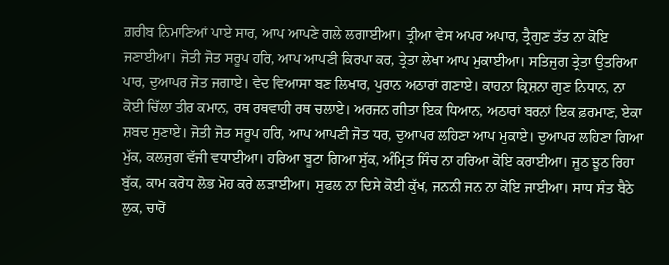ਗ਼ਰੀਬ ਨਿਮਾਣਿਆਂ ਪਾਏ ਸਾਰ, ਆਪ ਆਪਣੇ ਗਲੇ ਲਗਾਈਆ। ਤ੍ਰੀਆ ਵੇਸ ਅਪਰ ਅਪਾਰ, ਤ੍ਰੈਗੁਣ ਤੱਤ ਨਾ ਕੋਇ ਜਣਾਈਆ। ਜੋਤੀ ਜੋਤ ਸਰੂਪ ਹਰਿ, ਆਪ ਆਪਣੀ ਕਿਰਪਾ ਕਰ, ਤ੍ਰੇਤਾ ਲੇਖਾ ਆਪ ਮੁਕਾਈਆ। ਸਤਿਜੁਗ ਤ੍ਰੇਤਾ ਉਤਰਿਆ ਪਾਰ, ਦੁਆਪਰ ਜੋਤ ਜਗਾਏ। ਵੇਦ ਵਿਆਸਾ ਬਣ ਲਿਖਾਰ, ਪੁਰਾਨ ਅਠਾਰਾਂ ਗਣਾਏ। ਕਾਹਨਾ ਕ੍ਰਿਸ਼ਨਾ ਗੁਣ ਨਿਧਾਨ, ਨਾ ਕੋਈ ਚਿੱਲਾ ਤੀਰ ਕਮਾਨ, ਰਥ ਰਥਵਾਹੀ ਰਥ ਚਲਾਏ। ਅਰਜਨ ਗੀਤਾ ਇਕ ਧਿਆਨ, ਅਠਾਰਾਂ ਬਰਨਾਂ ਇਕ ਫ਼ਰਮਾਣ, ਏਕਾ ਸ਼ਬਦ ਸੁਣਾਏ। ਜੋਤੀ ਜੋਤ ਸਰੂਪ ਹਰਿ, ਆਪ ਆਪਣੀ ਜੋਤ ਧਰ, ਦੁਆਪਰ ਲਹਿਣਾ ਆਪ ਮੁਕਾਏ। ਦੁਆਪਰ ਲਹਿਣਾ ਗਿਆ ਮੁੱਕ, ਕਲਜੁਗ ਵੱਜੀ ਵਧਾਈਆ। ਹਰਿਆ ਬੂਟਾ ਗਿਆ ਸੁੱਕ, ਅੰਮ੍ਰਿਤ ਸਿੰਚ ਨਾ ਹਰਿਆ ਕੋਇ ਕਰਾਈਆ। ਜੂਠ ਝੂਠ ਰਿਹਾ ਬੁੱਕ, ਕਾਮ ਕਰੋਧ ਲੋਭ ਮੋਹ ਕਰੇ ਲੜਾਈਆ। ਸੁਫਲ ਨਾ ਦਿਸੇ ਕੋਈ ਕੁੱਖ, ਜਨਨੀ ਜਨ ਨਾ ਕੋਇ ਜਾਈਆ। ਸਾਧ ਸੰਤ ਬੈਠੇ ਲੁਕ, ਚਾਰੋਂ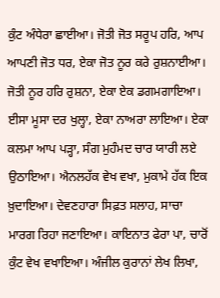ਕੁੰਟ ਅੰਧੇਰਾ ਛਾਈਆ। ਜੋਤੀ ਜੋਤ ਸਰੂਪ ਹਰਿ, ਆਪ ਆਪਣੀ ਜੋਤ ਧਰ, ਏਕਾ ਜੋਤ ਨੂਰ ਕਰੇ ਰੁਸ਼ਨਾਈਆ। ਜੋਤੀ ਨੂਰ ਹਰਿ ਰੁਸ਼ਨਾ, ਏਕਾ ਏਕ ਡਗਮਗਾਇਆ। ਈਸਾ ਮੂਸਾ ਦਰ ਖੁਲ੍ਹਾ, ਏਕਾ ਨਾਅਰਾ ਲਾਇਆ। ਏਕਾ ਕਲਮਾ ਆਪ ਪੜ੍ਹਾ, ਸੰਗ ਮੁਹੰਮਦ ਚਾਰ ਯਾਰੀ ਲਏ ਉਠਾਇਆ। ਐਨਲਹੱਕ ਵੇਖ ਵਖਾ, ਮੁਕਾਮੇ ਹੱਕ ਇਕ ਖ਼ੁਦਾਇਆ। ਦੇਵਣਹਾਰਾ ਸਿਫ਼ਤ ਸਲਾਹ, ਸਾਚਾ ਮਾਰਗ ਰਿਹਾ ਜਣਾਇਆ। ਕਾਇਨਾਤ ਫੇਰਾ ਪਾ, ਚਾਰੋਂ ਕੁੰਟ ਵੇਖ ਵਖਾਇਆ। ਅੰਜੀਲ ਕੁਰਾਨਾਂ ਲੇਖ ਲਿਖਾ,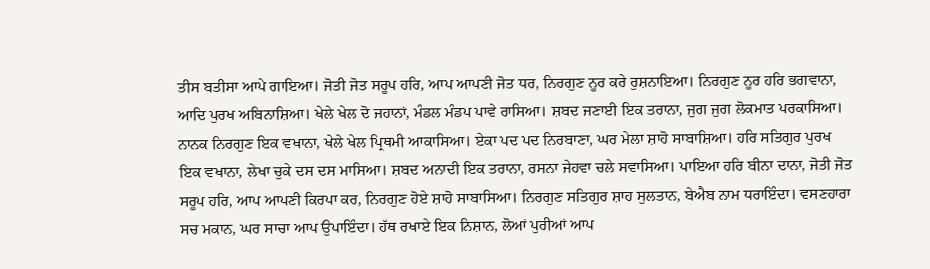ਤੀਸ ਬਤੀਸਾ ਆਪੇ ਗਾਇਆ। ਜੋਤੀ ਜੋਤ ਸਰੂਪ ਹਰਿ, ਆਪ ਆਪਣੀ ਜੋਤ ਧਰ, ਨਿਰਗੁਣ ਨੂਰ ਕਰੇ ਰੁਸ਼ਨਾਇਆ। ਨਿਰਗੁਣ ਨੂਰ ਹਰਿ ਭਗਵਾਨਾ, ਆਦਿ ਪੁਰਖ ਅਬਿਨਾਸ਼ਿਆ। ਖੇਲੇ ਖੇਲ ਦੋ ਜਹਾਨਾਂ, ਮੰਡਲ ਮੰਡਪ ਪਾਵੇ ਰਾਸਿਆ। ਸ਼ਬਦ ਜਣਾਈ ਇਕ ਤਰਾਨਾ, ਜੁਗ ਜੁਗ ਲੋਕਮਾਤ ਪਰਕਾਸਿਆ। ਨਾਨਕ ਨਿਰਗੁਣ ਇਕ ਵਖਾਨਾ, ਖੇਲੇ ਖੇਲ ਪ੍ਰਿਥਮੀ ਆਕਾਸਿਆ। ਏਕਾ ਪਦ ਪਦ ਨਿਰਬਾਣਾ, ਘਰ ਮੇਲਾ ਸ਼ਾਹੋ ਸਾਬਾਸ਼ਿਆ। ਹਰਿ ਸਤਿਗੁਰ ਪੁਰਖ ਇਕ ਵਖਾਨਾ, ਲੇਖਾ ਚੁਕੇ ਦਸ ਦਸ ਮਾਸਿਆ। ਸ਼ਬਦ ਅਨਾਦੀ ਇਕ ਤਰਾਨਾ, ਰਸਨਾ ਜੇਹਵਾ ਚਲੇ ਸਵਾਸਿਆ। ਪਾਇਆ ਹਰਿ ਬੀਨਾ ਦਾਨਾ, ਜੋਤੀ ਜੋਤ ਸਰੂਪ ਹਰਿ, ਆਪ ਆਪਣੀ ਕਿਰਪਾ ਕਰ, ਨਿਰਗੁਣ ਹੋਏ ਸ਼ਾਹੋ ਸਾਬਾਸਿਆ। ਨਿਰਗੁਣ ਸਤਿਗੁਰ ਸ਼ਾਹ ਸੁਲਤਾਨ, ਬੇਐਬ ਨਾਮ ਧਰਾਇੰਦਾ। ਵਸਣਹਾਰਾ ਸਚ ਮਕਾਨ, ਘਰ ਸਾਚਾ ਆਪ ਉਪਾਇੰਦਾ। ਹੱਥ ਰਖਾਏ ਇਕ ਨਿਸ਼ਾਨ, ਲੋਆਂ ਪੁਰੀਆਂ ਆਪ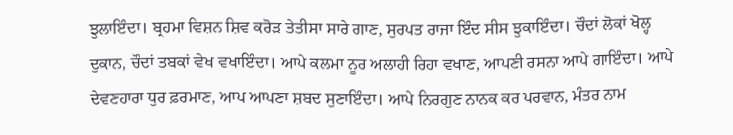ਝੁਲਾਇੰਦਾ। ਬ੍ਰਹਮਾ ਵਿਸ਼ਨ ਸ਼ਿਵ ਕਰੋੜ ਤੇਤੀਸਾ ਸਾਰੇ ਗਾਣ, ਸੁਰਪਤ ਰਾਜਾ ਇੰਦ ਸੀਸ ਝੁਕਾਇੰਦਾ। ਚੌਦਾਂ ਲੋਕਾਂ ਖੋਲ੍ਹ ਦੁਕਾਨ, ਚੌਦਾਂ ਤਬਕਾਂ ਵੇਖ ਵਖਾਇੰਦਾ। ਆਪੇ ਕਲਮਾ ਨੂਰ ਅਲਾਹੀ ਰਿਹਾ ਵਖਾਣ, ਆਪਣੀ ਰਸਨਾ ਆਪੇ ਗਾਇੰਦਾ। ਆਪੇ ਦੇਵਣਹਾਰਾ ਧੁਰ ਫ਼ਰਮਾਣ, ਆਪ ਆਪਣਾ ਸ਼ਬਦ ਸੁਣਾਇੰਦਾ। ਆਪੇ ਨਿਰਗੁਣ ਨਾਨਕ ਕਰ ਪਰਵਾਨ, ਮੰਤਰ ਨਾਮ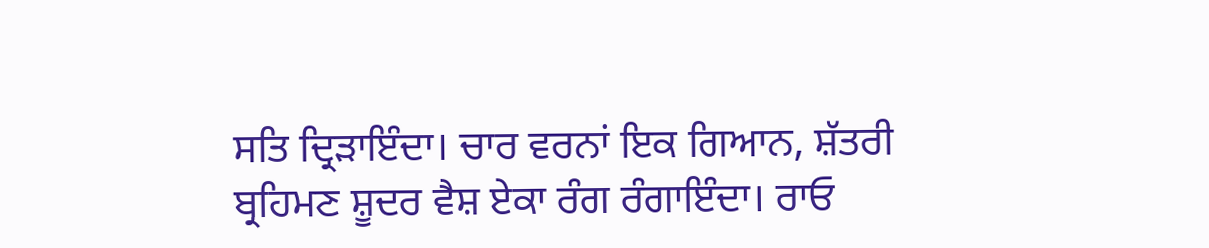ਸਤਿ ਦ੍ਰਿੜਾਇੰਦਾ। ਚਾਰ ਵਰਨਾਂ ਇਕ ਗਿਆਨ, ਸ਼ੱਤਰੀ ਬ੍ਰਹਿਮਣ ਸ਼ੂਦਰ ਵੈਸ਼ ਏਕਾ ਰੰਗ ਰੰਗਾਇੰਦਾ। ਰਾਓ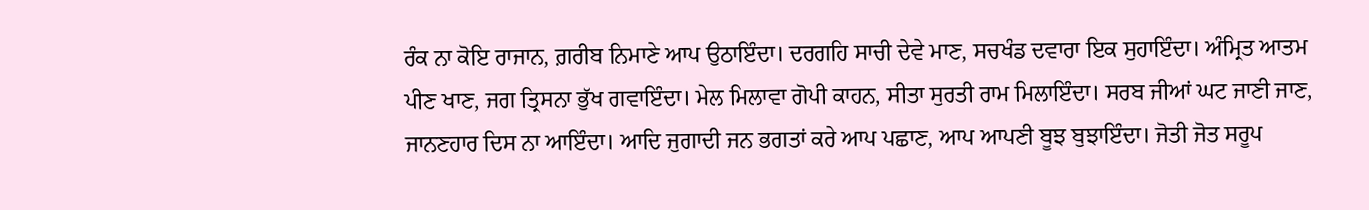ਰੰਕ ਨਾ ਕੋਇ ਰਾਜਾਨ, ਗ਼ਰੀਬ ਨਿਮਾਣੇ ਆਪ ਉਠਾਇੰਦਾ। ਦਰਗਹਿ ਸਾਚੀ ਦੇਵੇ ਮਾਣ, ਸਚਖੰਡ ਦਵਾਰਾ ਇਕ ਸੁਹਾਇੰਦਾ। ਅੰਮ੍ਰਿਤ ਆਤਮ ਪੀਣ ਖਾਣ, ਜਗ ਤ੍ਰਿਸਨਾ ਭੁੱਖ ਗਵਾਇੰਦਾ। ਮੇਲ ਮਿਲਾਵਾ ਗੋਪੀ ਕਾਹਨ, ਸੀਤਾ ਸੁਰਤੀ ਰਾਮ ਮਿਲਾਇੰਦਾ। ਸਰਬ ਜੀਆਂ ਘਟ ਜਾਣੀ ਜਾਣ, ਜਾਨਣਹਾਰ ਦਿਸ ਨਾ ਆਇੰਦਾ। ਆਦਿ ਜੁਗਾਦੀ ਜਨ ਭਗਤਾਂ ਕਰੇ ਆਪ ਪਛਾਣ, ਆਪ ਆਪਣੀ ਬੂਝ ਬੁਝਾਇੰਦਾ। ਜੋਤੀ ਜੋਤ ਸਰੂਪ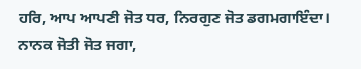ਹਰਿ, ਆਪ ਆਪਣੀ ਜੋਤ ਧਰ, ਨਿਰਗੁਣ ਜੋਤ ਡਗਮਗਾਇੰਦਾ। ਨਾਨਕ ਜੋਤੀ ਜੋਤ ਜਗਾ,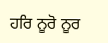ਹਰਿ ਨੂਰੋ ਨੂਰ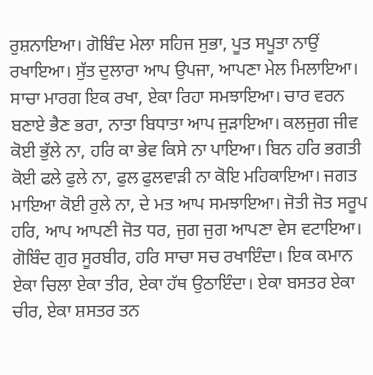ਰੁਸ਼ਨਾਇਆ। ਗੋਬਿੰਦ ਮੇਲਾ ਸਹਿਜ ਸੁਭਾ, ਪੂਤ ਸਪੂਤਾ ਨਾਉਂ ਰਖਾਇਆ। ਸੁੱਤ ਦੁਲਾਰਾ ਆਪ ਉਪਜਾ, ਆਪਣਾ ਮੇਲ ਮਿਲਾਇਆ। ਸਾਚਾ ਮਾਰਗ ਇਕ ਰਖਾ, ਏਕਾ ਰਿਹਾ ਸਮਝਾਇਆ। ਚਾਰ ਵਰਨ ਬਣਾਏ ਭੈਣ ਭਰਾ, ਨਾਤਾ ਬਿਧਾਤਾ ਆਪ ਜੁੜਾਇਆ। ਕਲਜੁਗ ਜੀਵ ਕੋਈ ਭੁੱਲੇ ਨਾ, ਹਰਿ ਕਾ ਭੇਵ ਕਿਸੇ ਨਾ ਪਾਇਆ। ਬਿਨ ਹਰਿ ਭਗਤੀ ਕੋਈ ਫਲੇ ਫੁਲੇ ਨਾ, ਫੁਲ ਫੁਲਵਾੜੀ ਨਾ ਕੋਇ ਮਹਿਕਾਇਆ। ਜਗਤ ਮਾਇਆ ਕੋਈ ਰੁਲੇ ਨਾ, ਦੇ ਮਤ ਆਪ ਸਮਝਾਇਆ। ਜੋਤੀ ਜੋਤ ਸਰੂਪ ਹਰਿ, ਆਪ ਆਪਣੀ ਜੋਤ ਧਰ, ਜੁਗ ਜੁਗ ਆਪਣਾ ਵੇਸ ਵਟਾਇਆ। ਗੋਬਿੰਦ ਗੁਰ ਸੂਰਬੀਰ, ਹਰਿ ਸਾਚਾ ਸਚ ਰਖਾਇੰਦਾ। ਇਕ ਕਮਾਨ ਏਕਾ ਚਿਲਾ ਏਕਾ ਤੀਰ, ਏਕਾ ਹੱਥ ਉਠਾਇੰਦਾ। ਏਕਾ ਬਸਤਰ ਏਕਾ ਚੀਰ, ਏਕਾ ਸ਼ਸਤਰ ਤਨ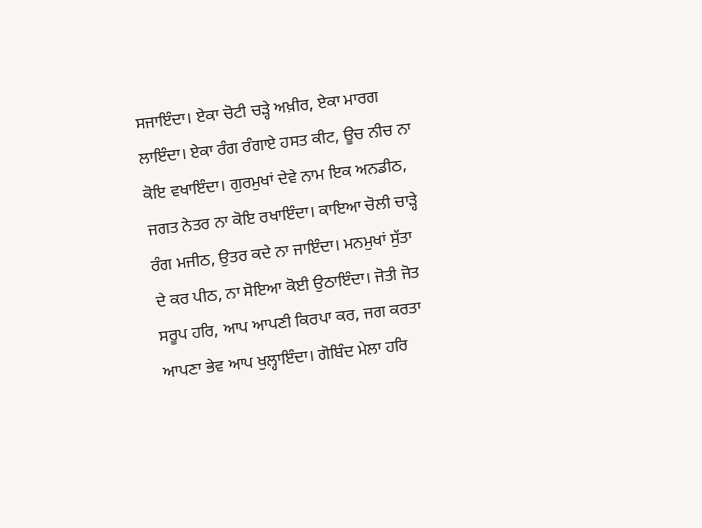ਸਜਾਇੰਦਾ। ਏਕਾ ਚੋਟੀ ਚੜ੍ਹੇ ਅਖ਼ੀਰ, ਏਕਾ ਮਾਰਗ ਲਾਇੰਦਾ। ਏਕਾ ਰੰਗ ਰੰਗਾਏ ਹਸਤ ਕੀਟ, ਊਚ ਨੀਚ ਨਾ ਕੋਇ ਵਖਾਇੰਦਾ। ਗੁਰਮੁਖਾਂ ਦੇਵੇ ਨਾਮ ਇਕ ਅਨਡੀਠ, ਜਗਤ ਨੇਤਰ ਨਾ ਕੋਇ ਰਖਾਇੰਦਾ। ਕਾਇਆ ਚੋਲੀ ਚਾੜ੍ਹੇ ਰੰਗ ਮਜੀਠ, ਉਤਰ ਕਦੇ ਨਾ ਜਾਇੰਦਾ। ਮਨਮੁਖਾਂ ਸੁੱਤਾ ਦੇ ਕਰ ਪੀਠ, ਨਾ ਸੋਇਆ ਕੋਈ ਉਠਾਇੰਦਾ। ਜੋਤੀ ਜੋਤ ਸਰੂਪ ਹਰਿ, ਆਪ ਆਪਣੀ ਕਿਰਪਾ ਕਰ, ਜਗ ਕਰਤਾ ਆਪਣਾ ਭੇਵ ਆਪ ਖੁਲ੍ਹਾਇੰਦਾ। ਗੋਬਿੰਦ ਮੇਲਾ ਹਰਿ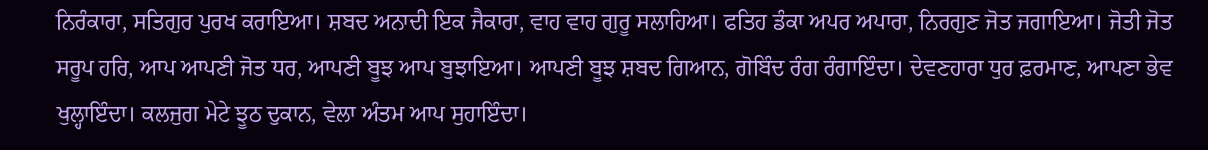ਨਿਰੰਕਾਰਾ, ਸਤਿਗੁਰ ਪੁਰਖ ਕਰਾਇਆ। ਸ਼ਬਦ ਅਨਾਦੀ ਇਕ ਜੈਕਾਰਾ, ਵਾਹ ਵਾਹ ਗੁਰੂ ਸਲਾਹਿਆ। ਫਤਿਹ ਡੰਕਾ ਅਪਰ ਅਪਾਰਾ, ਨਿਰਗੁਣ ਜੋਤ ਜਗਾਇਆ। ਜੋਤੀ ਜੋਤ ਸਰੂਪ ਹਰਿ, ਆਪ ਆਪਣੀ ਜੋਤ ਧਰ, ਆਪਣੀ ਬੂਝ ਆਪ ਬੁਝਾਇਆ। ਆਪਣੀ ਬੂਝ ਸ਼ਬਦ ਗਿਆਨ, ਗੋਬਿੰਦ ਰੰਗ ਰੰਗਾਇੰਦਾ। ਦੇਵਣਹਾਰਾ ਧੁਰ ਫ਼ਰਮਾਣ, ਆਪਣਾ ਭੇਵ ਖੁਲ੍ਹਾਇੰਦਾ। ਕਲਜੁਗ ਮੇਟੇ ਝੂਠ ਦੁਕਾਨ, ਵੇਲਾ ਅੰਤਮ ਆਪ ਸੁਹਾਇੰਦਾ।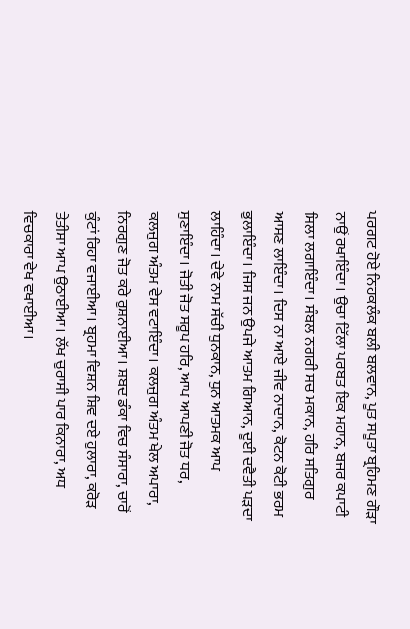ਪਰਗਟ ਹੋਏ ਨਿਹਕਲੰਕ ਬਲੀ ਬਲਵਾਨ, ਪੂਤ ਸਪੂਤਾ ਬ੍ਰਹਿਮਣ ਗੌੜਾ ਨਾਉਂ ਰਖਾਇੰਦਾ। ਉਚਾ ਟਿੱਲਾ ਪਰਬਤ ਇਕ ਮਹਾਨ, ਬਜਰ ਕਪਾਟੀ ਸਿਲਾ ਲਗਾਇੰਦਾ। ਸੰਬਲ ਨਗਰੀ ਸਚ ਮਕਾਨ, ਹਰਿ ਸਤਿਗੁਰ ਆਸਣ ਲਾਇੰਦਾ। ਦਿਸ ਨਾ ਆਏ ਜੀਵ ਨਾਦਾਨ, ਕੋਟਨ ਕੋਟੀ ਭਰਮ ਭੁਲਾਇੰਦਾ। ਜਿਸ ਜਨ ਉਪਜੇ ਆਤਮ ਗਿਆਨ, ਦੂਈ ਦਵੈਤੀ ਪੜਦਾ ਲਾਹਿੰਦਾ। ਦੇਵੇ ਨਾਮ ਸੱਚੀ ਧੁਨਕਾਨ, ਧੁਨ ਆਤਮਕ ਆਪ ਸੁਣਾਇੰਦਾ। ਜੋਤੀ ਜੋਤ ਸਰੂਪ ਹਰਿ, ਆਪ ਆਪਣੀ ਜੋਤ ਧਰ, ਕਲਜੁਗ ਅੰਤਮ ਵੇਸ ਵਟਾਇੰਦਾ। ਕਲਜੁਗ ਅੰਤਮ ਖੇਲ ਅਪਾਰਾ, ਨਿਰਗੁਣ ਜੋਤ ਕਰੇ ਰੁਸ਼ਨਾਈਆ। ਸ਼ਬਦ ਡੰਕਾ ਵਿਚ ਸੰਸਾਰਾ, ਚਾਰੋਂ ਕੁੰਟਾਂ ਰਿਹਾ ਵਜਾਈਆ। ਬ੍ਰਹਮਾ ਵਿਸ਼ਨ ਸ਼ਿਵ ਦਏ ਹੁਲਾਰਾ, ਕਰੋੜ ਤੇਤੀਸਾ ਆਪ ਉਠਾਈਆ। ਲੱਖ ਚੁਰਾਸੀ ਪਾਰ ਕਿਨਾਰਾ, ਅਧ ਵਿਚਕਾਰਾ ਵੇਖ ਵਖਾਈਆ।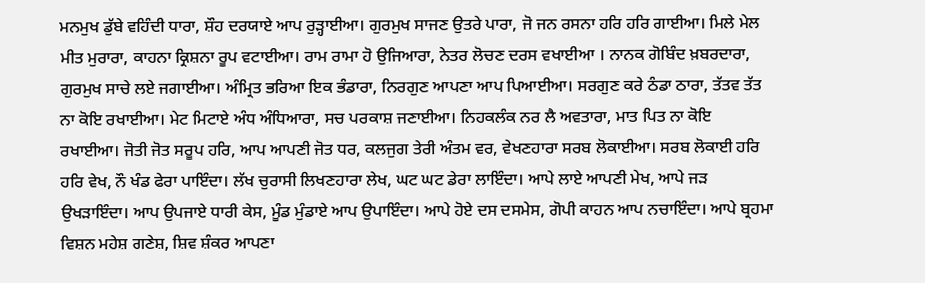ਮਨਮੁਖ ਡੁੱਬੇ ਵਹਿੰਦੀ ਧਾਰਾ, ਸ਼ੌਹ ਦਰਯਾਏ ਆਪ ਰੁੜ੍ਹਾਈਆ। ਗੁਰਮੁਖ ਸਾਜਣ ਉਤਰੇ ਪਾਰਾ, ਜੋ ਜਨ ਰਸਨਾ ਹਰਿ ਹਰਿ ਗਾਈਆ। ਮਿਲੇ ਮੇਲ ਮੀਤ ਮੁਰਾਰਾ, ਕਾਹਨਾ ਕ੍ਰਿਸ਼ਨਾ ਰੂਪ ਵਟਾਈਆ। ਰਾਮ ਰਾਮਾ ਹੋ ਉਜਿਆਰਾ, ਨੇਤਰ ਲੋਚਣ ਦਰਸ ਵਖਾਈਆ । ਨਾਨਕ ਗੋਬਿੰਦ ਖ਼ਬਰਦਾਰਾ, ਗੁਰਮੁਖ ਸਾਚੇ ਲਏ ਜਗਾਈਆ। ਅੰਮ੍ਰਿਤ ਭਰਿਆ ਇਕ ਭੰਡਾਰਾ, ਨਿਰਗੁਣ ਆਪਣਾ ਆਪ ਪਿਆਈਆ। ਸਰਗੁਣ ਕਰੇ ਠੰਡਾ ਠਾਰਾ, ਤੱਤਵ ਤੱਤ ਨਾ ਕੋਇ ਰਖਾਈਆ। ਮੇਟ ਮਿਟਾਏ ਅੰਧ ਅੰਧਿਆਰਾ, ਸਚ ਪਰਕਾਸ਼ ਜਣਾਈਆ। ਨਿਹਕਲੰਕ ਨਰ ਲੈ ਅਵਤਾਰਾ, ਮਾਤ ਪਿਤ ਨਾ ਕੋਇ ਰਖਾਈਆ। ਜੋਤੀ ਜੋਤ ਸਰੂਪ ਹਰਿ, ਆਪ ਆਪਣੀ ਜੋਤ ਧਰ, ਕਲਜੁਗ ਤੇਰੀ ਅੰਤਮ ਵਰ, ਵੇਖਣਹਾਰਾ ਸਰਬ ਲੋਕਾਈਆ। ਸਰਬ ਲੋਕਾਈ ਹਰਿ ਹਰਿ ਵੇਖ, ਨੌ ਖੰਡ ਫੇਰਾ ਪਾਇੰਦਾ। ਲੱਖ ਚੁਰਾਸੀ ਲਿਖਣਹਾਰਾ ਲੇਖ, ਘਟ ਘਟ ਡੇਰਾ ਲਾਇੰਦਾ। ਆਪੇ ਲਾਏ ਆਪਣੀ ਮੇਖ, ਆਪੇ ਜੜ ਉਖੜਾਇੰਦਾ। ਆਪ ਉਪਜਾਏ ਧਾਰੀ ਕੇਸ, ਮੂੰਡ ਮੁੰਡਾਏ ਆਪ ਉਪਾਇੰਦਾ। ਆਪੇ ਹੋਏ ਦਸ ਦਸਮੇਸ, ਗੋਪੀ ਕਾਹਨ ਆਪ ਨਚਾਇੰਦਾ। ਆਪੇ ਬ੍ਰਹਮਾ ਵਿਸ਼ਨ ਮਹੇਸ਼ ਗਣੇਸ਼, ਸ਼ਿਵ ਸ਼ੰਕਰ ਆਪਣਾ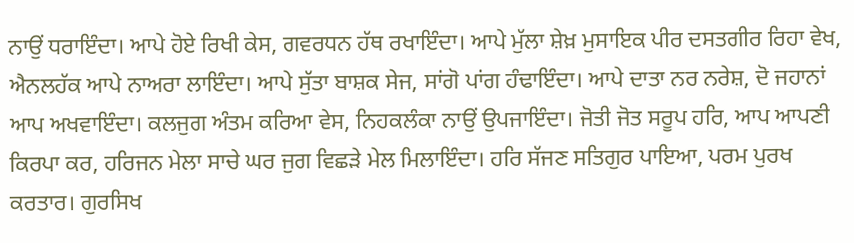ਨਾਉਂ ਧਰਾਇੰਦਾ। ਆਪੇ ਹੋਏ ਰਿਖੀ ਕੇਸ, ਗਵਰਧਨ ਹੱਥ ਰਖਾਇੰਦਾ। ਆਪੇ ਮੁੱਲਾ ਸ਼ੇਖ਼ ਮੁਸਾਇਕ ਪੀਰ ਦਸਤਗੀਰ ਰਿਹਾ ਵੇਖ, ਐਨਲਹੱਕ ਆਪੇ ਨਾਅਰਾ ਲਾਇੰਦਾ। ਆਪੇ ਸੁੱਤਾ ਬਾਸ਼ਕ ਸੇਜ, ਸਾਂਗੋ ਪਾਂਗ ਹੰਢਾਇੰਦਾ। ਆਪੇ ਦਾਤਾ ਨਰ ਨਰੇਸ਼, ਦੋ ਜਹਾਨਾਂ ਆਪ ਅਖਵਾਇੰਦਾ। ਕਲਜੁਗ ਅੰਤਮ ਕਰਿਆ ਵੇਸ, ਨਿਹਕਲੰਕਾ ਨਾਉਂ ਉਪਜਾਇੰਦਾ। ਜੋਤੀ ਜੋਤ ਸਰੂਪ ਹਰਿ, ਆਪ ਆਪਣੀ ਕਿਰਪਾ ਕਰ, ਹਰਿਜਨ ਮੇਲਾ ਸਾਚੇ ਘਰ ਜੁਗ ਵਿਛੜੇ ਮੇਲ ਮਿਲਾਇੰਦਾ। ਹਰਿ ਸੱਜਣ ਸਤਿਗੁਰ ਪਾਇਆ, ਪਰਮ ਪੁਰਖ ਕਰਤਾਰ। ਗੁਰਸਿਖ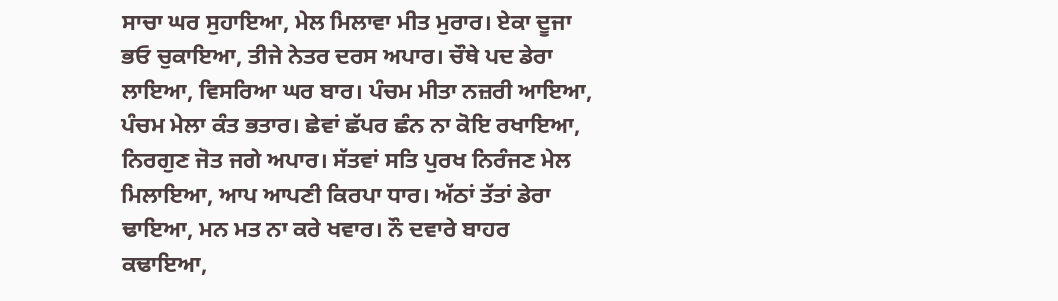ਸਾਚਾ ਘਰ ਸੁਹਾਇਆ, ਮੇਲ ਮਿਲਾਵਾ ਮੀਤ ਮੁਰਾਰ। ਏਕਾ ਦੂਜਾ ਭਓ ਚੁਕਾਇਆ, ਤੀਜੇ ਨੇਤਰ ਦਰਸ ਅਪਾਰ। ਚੌਥੇ ਪਦ ਡੇਰਾ ਲਾਇਆ, ਵਿਸਰਿਆ ਘਰ ਬਾਰ। ਪੰਚਮ ਮੀਤਾ ਨਜ਼ਰੀ ਆਇਆ, ਪੰਚਮ ਮੇਲਾ ਕੰਤ ਭਤਾਰ। ਛੇਵਾਂ ਛੱਪਰ ਛੰਨ ਨਾ ਕੋਇ ਰਖਾਇਆ, ਨਿਰਗੁਣ ਜੋਤ ਜਗੇ ਅਪਾਰ। ਸੱਤਵਾਂ ਸਤਿ ਪੁਰਖ ਨਿਰੰਜਣ ਮੇਲ ਮਿਲਾਇਆ, ਆਪ ਆਪਣੀ ਕਿਰਪਾ ਧਾਰ। ਅੱਠਾਂ ਤੱਤਾਂ ਡੇਰਾ ਢਾਇਆ, ਮਨ ਮਤ ਨਾ ਕਰੇ ਖਵਾਰ। ਨੌ ਦਵਾਰੇ ਬਾਹਰ ਕਢਾਇਆ,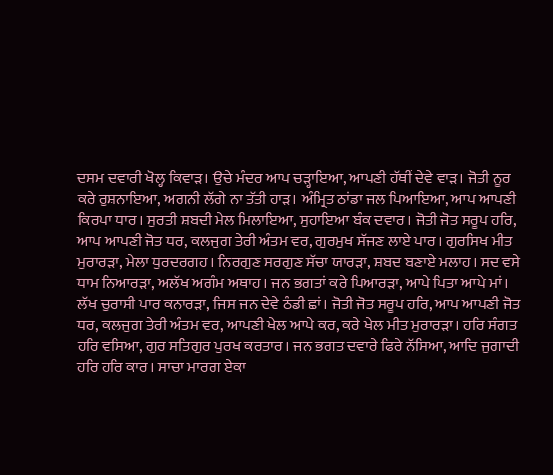ਦਸਮ ਦਵਾਰੀ ਖੋਲ੍ਹ ਕਿਵਾੜ। ਉਚੇ ਮੰਦਰ ਆਪ ਚੜ੍ਹਾਇਆ, ਆਪਣੀ ਹੱਥੀਂ ਦੇਵੇ ਵਾੜ। ਜੋਤੀ ਨੂਰ ਕਰੇ ਰੁਸ਼ਨਾਇਆ, ਅਗਨੀ ਲੱਗੇ ਨਾ ਤੱਤੀ ਹਾੜ। ਅੰਮ੍ਰਿਤ ਠਾਂਡਾ ਜਲ ਪਿਆਇਆ, ਆਪ ਆਪਣੀ ਕਿਰਪਾ ਧਾਰ। ਸੁਰਤੀ ਸ਼ਬਦੀ ਮੇਲ ਮਿਲਾਇਆ, ਸੁਹਾਇਆ ਬੰਕ ਦਵਾਰ। ਜੋਤੀ ਜੋਤ ਸਰੂਪ ਹਰਿ, ਆਪ ਆਪਣੀ ਜੋਤ ਧਰ, ਕਲਜੁਗ ਤੇਰੀ ਅੰਤਮ ਵਰ, ਗੁਰਮੁਖ ਸੱਜਣ ਲਾਏ ਪਾਰ। ਗੁਰਸਿਖ ਮੀਤ ਮੁਰਾਰੜਾ, ਮੇਲਾ ਧੁਰਦਰਗਹ। ਨਿਰਗੁਣ ਸਰਗੁਣ ਸੱਚਾ ਯਾਰੜਾ, ਸ਼ਬਦ ਬਣਾਏ ਮਲਾਹ। ਸਦ ਵਸੇ ਧਾਮ ਨਿਆਰੜਾ, ਅਲੱਖ ਅਗੰਮ ਅਥਾਹ। ਜਨ ਭਗਤਾਂ ਕਰੇ ਪਿਆਰੜਾ, ਆਪੇ ਪਿਤਾ ਆਪੇ ਮਾਂ। ਲੱਖ ਚੁਰਾਸੀ ਪਾਰ ਕਨਾਰੜਾ, ਜਿਸ ਜਨ ਦੇਵੇ ਠੰਡੀ ਛਾਂ। ਜੋਤੀ ਜੋਤ ਸਰੂਪ ਹਰਿ, ਆਪ ਆਪਣੀ ਜੋਤ ਧਰ, ਕਲਜੁਗ ਤੇਰੀ ਅੰਤਮ ਵਰ, ਆਪਣੀ ਖੇਲ ਆਪੇ ਕਰ, ਕਰੇ ਖੇਲ ਮੀਤ ਮੁਰਾਰੜਾ। ਹਰਿ ਸੰਗਤ ਹਰਿ ਵਸਿਆ, ਗੁਰ ਸਤਿਗੁਰ ਪੁਰਖ ਕਰਤਾਰ। ਜਨ ਭਗਤ ਦਵਾਰੇ ਫਿਰੇ ਨੱਸਿਆ, ਆਦਿ ਜੁਗਾਦੀ ਹਰਿ ਹਰਿ ਕਾਰ। ਸਾਚਾ ਮਾਰਗ ਏਕਾ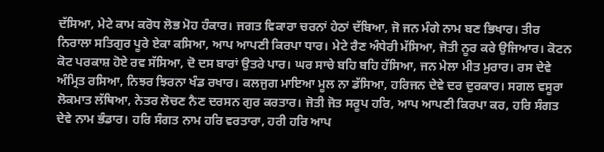ਦੱਸਿਆ, ਮੇਟੇ ਕਾਮ ਕਰੋਧ ਲੋਭ ਮੋਹ ਹੰਕਾਰ। ਜਗਤ ਵਿਕਾਰਾ ਚਰਨਾਂ ਹੇਠਾਂ ਦੱਬਿਆ, ਜੋ ਜਨ ਮੰਗੇ ਨਾਮ ਬਣ ਭਿਖਾਰ। ਤੀਰ ਨਿਰਾਲਾ ਸਤਿਗੁਰ ਪੂਰੇ ਏਕਾ ਕਸਿਆ, ਆਪ ਆਪਣੀ ਕਿਰਪਾ ਧਾਰ। ਮੇਟੇ ਰੈਣ ਅੰਧੇਰੀ ਮੱਸਿਆ, ਜੋਤੀ ਨੂਰ ਕਰੇ ਉਜਿਆਰ। ਕੋਟਨ ਕੋਟ ਪਰਕਾਸ਼ ਹੋਏ ਰਵ ਸੱਸਿਆ, ਦੋ ਦਸ ਬਾਰਾਂ ਉਤਰੇ ਪਾਰ। ਘਰ ਸਾਚੇ ਬਹਿ ਬਹਿ ਹੱਸਿਆ, ਜਨ ਮੇਲਾ ਮੀਤ ਮੁਰਾਰ। ਰਸ ਦੇਵੇ ਅੰਮ੍ਰਿਤ ਰਸਿਆ, ਨਿਝਰ ਝਿਰਨਾ ਖੰਡ ਰਖਾਰ। ਕਲਜੁਗ ਮਾਇਆ ਮੂਲ ਨਾ ਡੱਸਿਆ, ਹਰਿਜਨ ਦੇਵੇ ਦਰ ਦੁਰਕਾਰ। ਸਗਲ ਵਸੂਰਾ ਲੋਕਮਾਤ ਲੱਥਿਆ, ਨੇਤਰ ਲੋਚਣ ਨੈਣ ਦਰਸਨ ਗੁਰ ਕਰਤਾਰ। ਜੋਤੀ ਜੋਤ ਸਰੂਪ ਹਰਿ, ਆਪ ਆਪਣੀ ਕਿਰਪਾ ਕਰ, ਹਰਿ ਸੰਗਤ ਦੇਵੇ ਨਾਮ ਭੰਡਾਰ। ਹਰਿ ਸੰਗਤ ਨਾਮ ਹਰਿ ਵਰਤਾਰਾ, ਹਰੀ ਹਰਿ ਆਪ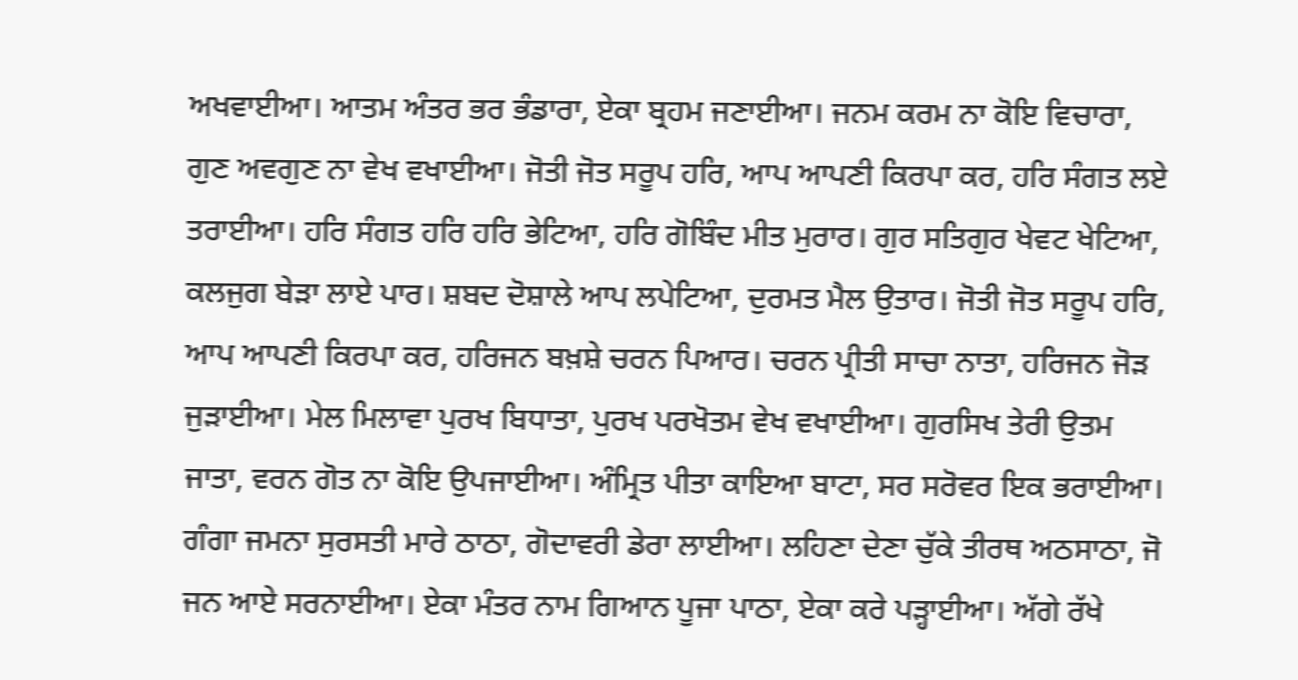ਅਖਵਾਈਆ। ਆਤਮ ਅੰਤਰ ਭਰ ਭੰਡਾਰਾ, ਏਕਾ ਬ੍ਰਹਮ ਜਣਾਈਆ। ਜਨਮ ਕਰਮ ਨਾ ਕੋਇ ਵਿਚਾਰਾ, ਗੁਣ ਅਵਗੁਣ ਨਾ ਵੇਖ ਵਖਾਈਆ। ਜੋਤੀ ਜੋਤ ਸਰੂਪ ਹਰਿ, ਆਪ ਆਪਣੀ ਕਿਰਪਾ ਕਰ, ਹਰਿ ਸੰਗਤ ਲਏ ਤਰਾਈਆ। ਹਰਿ ਸੰਗਤ ਹਰਿ ਹਰਿ ਭੇਟਿਆ, ਹਰਿ ਗੋਬਿੰਦ ਮੀਤ ਮੁਰਾਰ। ਗੁਰ ਸਤਿਗੁਰ ਖੇਵਟ ਖੇਟਿਆ, ਕਲਜੁਗ ਬੇੜਾ ਲਾਏ ਪਾਰ। ਸ਼ਬਦ ਦੋਸ਼ਾਲੇ ਆਪ ਲਪੇਟਿਆ, ਦੁਰਮਤ ਮੈਲ ਉਤਾਰ। ਜੋਤੀ ਜੋਤ ਸਰੂਪ ਹਰਿ, ਆਪ ਆਪਣੀ ਕਿਰਪਾ ਕਰ, ਹਰਿਜਨ ਬਖ਼ਸ਼ੇ ਚਰਨ ਪਿਆਰ। ਚਰਨ ਪ੍ਰੀਤੀ ਸਾਚਾ ਨਾਤਾ, ਹਰਿਜਨ ਜੋੜ ਜੁੜਾਈਆ। ਮੇਲ ਮਿਲਾਵਾ ਪੁਰਖ ਬਿਧਾਤਾ, ਪੁਰਖ ਪਰਖੋਤਮ ਵੇਖ ਵਖਾਈਆ। ਗੁਰਸਿਖ ਤੇਰੀ ਉਤਮ ਜਾਤਾ, ਵਰਨ ਗੋਤ ਨਾ ਕੋਇ ਉਪਜਾਈਆ। ਅੰਮ੍ਰਿਤ ਪੀਤਾ ਕਾਇਆ ਬਾਟਾ, ਸਰ ਸਰੋਵਰ ਇਕ ਭਰਾਈਆ। ਗੰਗਾ ਜਮਨਾ ਸੁਰਸਤੀ ਮਾਰੇ ਠਾਠਾ, ਗੋਦਾਵਰੀ ਡੇਰਾ ਲਾਈਆ। ਲਹਿਣਾ ਦੇਣਾ ਚੁੱਕੇ ਤੀਰਥ ਅਠਸਾਠਾ, ਜੋ ਜਨ ਆਏ ਸਰਨਾਈਆ। ਏਕਾ ਮੰਤਰ ਨਾਮ ਗਿਆਨ ਪੂਜਾ ਪਾਠਾ, ਏਕਾ ਕਰੇ ਪੜ੍ਹਾਈਆ। ਅੱਗੇ ਰੱਖੇ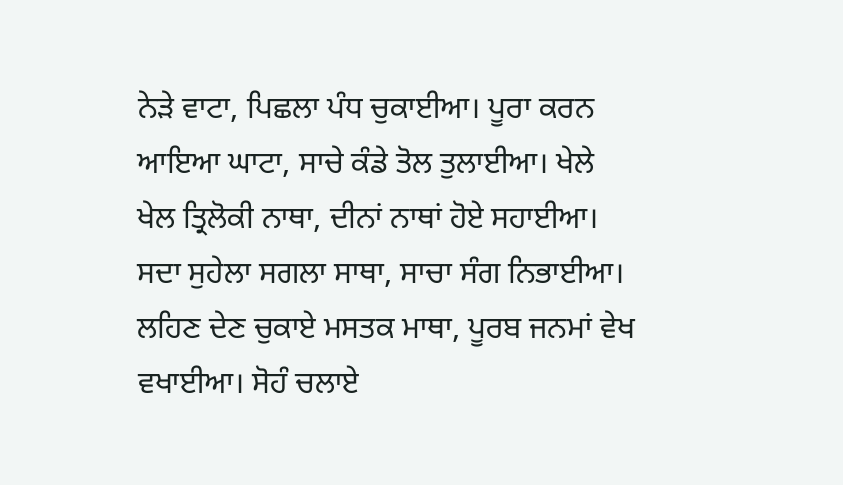ਨੇੜੇ ਵਾਟਾ, ਪਿਛਲਾ ਪੰਧ ਚੁਕਾਈਆ। ਪੂਰਾ ਕਰਨ ਆਇਆ ਘਾਟਾ, ਸਾਚੇ ਕੰਡੇ ਤੋਲ ਤੁਲਾਈਆ। ਖੇਲੇ ਖੇਲ ਤ੍ਰਿਲੋਕੀ ਨਾਥਾ, ਦੀਨਾਂ ਨਾਥਾਂ ਹੋਏ ਸਹਾਈਆ। ਸਦਾ ਸੁਹੇਲਾ ਸਗਲਾ ਸਾਥਾ, ਸਾਚਾ ਸੰਗ ਨਿਭਾਈਆ। ਲਹਿਣ ਦੇਣ ਚੁਕਾਏ ਮਸਤਕ ਮਾਥਾ, ਪੂਰਬ ਜਨਮਾਂ ਵੇਖ ਵਖਾਈਆ। ਸੋਹੰ ਚਲਾਏ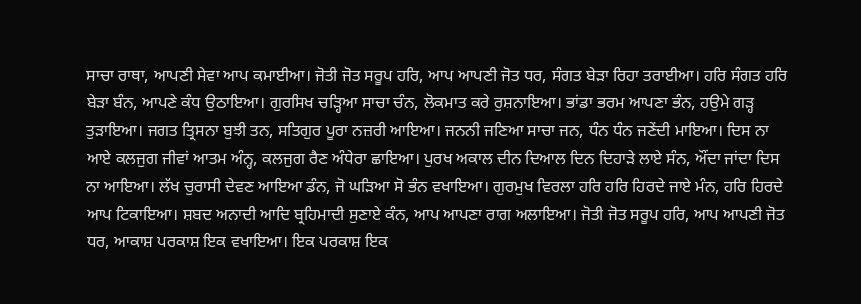ਸਾਚਾ ਰਾਥਾ, ਆਪਣੀ ਸੇਵਾ ਆਪ ਕਮਾਈਆ। ਜੋਤੀ ਜੋਤ ਸਰੂਪ ਹਰਿ, ਆਪ ਆਪਣੀ ਜੋਤ ਧਰ, ਸੰਗਤ ਬੇੜਾ ਰਿਹਾ ਤਰਾਈਆ। ਹਰਿ ਸੰਗਤ ਹਰਿ ਬੇੜਾ ਬੰਨ, ਆਪਣੇ ਕੰਧ ਉਠਾਇਆ। ਗੁਰਸਿਖ ਚੜ੍ਹਿਆ ਸਾਚਾ ਚੰਨ, ਲੋਕਮਾਤ ਕਰੇ ਰੁਸ਼ਨਾਇਆ। ਭਾਂਡਾ ਭਰਮ ਆਪਣਾ ਭੰਨ, ਹਉਮੇ ਗੜ੍ਹ ਤੁੜਾਇਆ। ਜਗਤ ਤ੍ਰਿਸਨਾ ਬੁਝੀ ਤਨ, ਸਤਿਗੁਰ ਪੂਰਾ ਨਜ਼ਰੀ ਆਇਆ। ਜਨਨੀ ਜਣਿਆ ਸਾਚਾ ਜਨ, ਧੰਨ ਧੰਨ ਜਣੇਂਦੀ ਮਾਇਆ। ਦਿਸ ਨਾ ਆਏ ਕਲਜੁਗ ਜੀਵਾਂ ਆਤਮ ਅੰਨ੍ਹ, ਕਲਜੁਗ ਰੈਣ ਅੰਧੇਰਾ ਛਾਇਆ। ਪੁਰਖ ਅਕਾਲ ਦੀਨ ਦਿਆਲ ਦਿਨ ਦਿਹਾੜੇ ਲਾਏ ਸੰਨ, ਔਂਦਾ ਜਾਂਦਾ ਦਿਸ ਨਾ ਆਇਆ। ਲੱਖ ਚੁਰਾਸੀ ਦੇਵਣ ਆਇਆ ਡੰਨ, ਜੋ ਘੜਿਆ ਸੋ ਭੰਨ ਵਖਾਇਆ। ਗੁਰਮੁਖ ਵਿਰਲਾ ਹਰਿ ਹਰਿ ਹਿਰਦੇ ਜਾਏ ਮੰਨ, ਹਰਿ ਹਿਰਦੇ ਆਪ ਟਿਕਾਇਆ। ਸ਼ਬਦ ਅਨਾਦੀ ਆਦਿ ਬ੍ਰਹਿਮਾਦੀ ਸੁਣਾਏ ਕੰਨ, ਆਪ ਆਪਣਾ ਰਾਗ ਅਲਾਇਆ। ਜੋਤੀ ਜੋਤ ਸਰੂਪ ਹਰਿ, ਆਪ ਆਪਣੀ ਜੋਤ ਧਰ, ਆਕਾਸ਼ ਪਰਕਾਸ਼ ਇਕ ਵਖਾਇਆ। ਇਕ ਪਰਕਾਸ਼ ਇਕ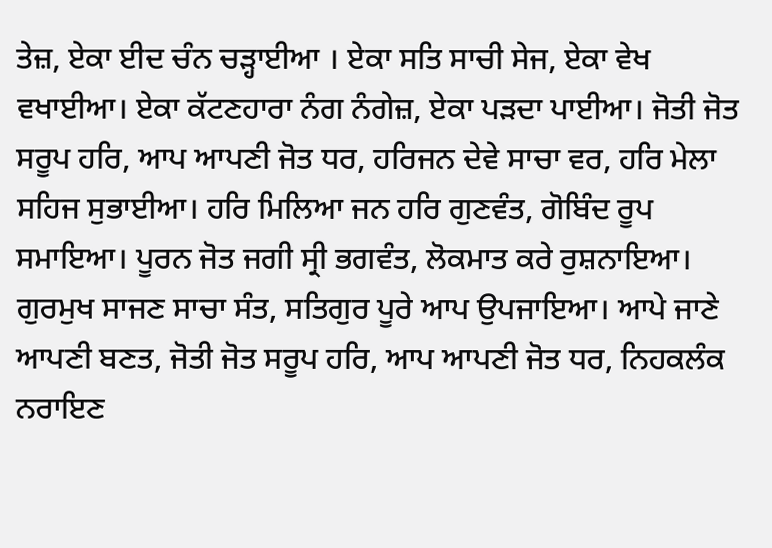ਤੇਜ਼, ਏਕਾ ਈਦ ਚੰਨ ਚੜ੍ਹਾਈਆ । ਏਕਾ ਸਤਿ ਸਾਚੀ ਸੇਜ, ਏਕਾ ਵੇਖ ਵਖਾਈਆ। ਏਕਾ ਕੱਟਣਹਾਰਾ ਨੰਗ ਨੰਗੇਜ਼, ਏਕਾ ਪੜਦਾ ਪਾਈਆ। ਜੋਤੀ ਜੋਤ ਸਰੂਪ ਹਰਿ, ਆਪ ਆਪਣੀ ਜੋਤ ਧਰ, ਹਰਿਜਨ ਦੇਵੇ ਸਾਚਾ ਵਰ, ਹਰਿ ਮੇਲਾ ਸਹਿਜ ਸੁਭਾਈਆ। ਹਰਿ ਮਿਲਿਆ ਜਨ ਹਰਿ ਗੁਣਵੰਤ, ਗੋਬਿੰਦ ਰੂਪ ਸਮਾਇਆ। ਪੂਰਨ ਜੋਤ ਜਗੀ ਸ੍ਰੀ ਭਗਵੰਤ, ਲੋਕਮਾਤ ਕਰੇ ਰੁਸ਼ਨਾਇਆ। ਗੁਰਮੁਖ ਸਾਜਣ ਸਾਚਾ ਸੰਤ, ਸਤਿਗੁਰ ਪੂਰੇ ਆਪ ਉਪਜਾਇਆ। ਆਪੇ ਜਾਣੇ ਆਪਣੀ ਬਣਤ, ਜੋਤੀ ਜੋਤ ਸਰੂਪ ਹਰਿ, ਆਪ ਆਪਣੀ ਜੋਤ ਧਰ, ਨਿਹਕਲੰਕ ਨਰਾਇਣ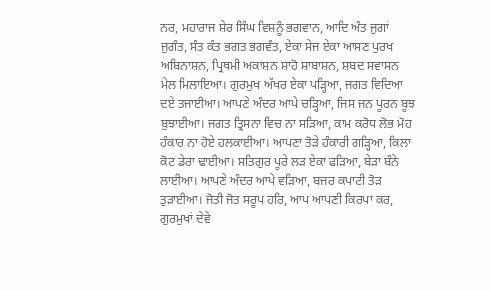ਨਰ, ਮਹਾਰਾਜ ਸ਼ੇਰ ਸਿੰਘ ਵਿਸ਼ਨੂੰ ਭਗਵਾਨ, ਆਦਿ ਅੰਤ ਜੁਗਾਂ ਜੁਗੰਤ, ਸੰਤ ਕੰਤ ਭਗਤ ਭਗਵੰਤ, ਏਕਾ ਸੇਜ ਏਕਾ ਆਸਣ ਪੁਰਖ ਅਬਿਨਾਸ਼ਨ, ਪ੍ਰਿਥਮੀ ਅਕਾਸ਼ਨ ਸ਼ਾਹੋ ਸ਼ਾਬਾਸ਼ਨ, ਸ਼ਬਦ ਸਵਾਸਨ ਮੇਲ ਮਿਲਾਇਆ। ਗੁਰਮੁਖ ਅੱਖਰ ਏਕਾ ਪੜ੍ਹਿਆ, ਜਗਤ ਵਿਦਿਆ ਦਏ ਤਜਾਈਆ। ਆਪਣੇ ਅੰਦਰ ਆਪੇ ਚੜ੍ਹਿਆ, ਜਿਸ ਜਨ ਪੂਰਨ ਬੂਝ ਬੁਝਾਈਆ। ਜਗਤ ਤ੍ਰਿਸਨਾ ਵਿਚ ਨਾ ਸੜਿਆ, ਕਾਮ ਕਰੋਧ ਲੋਭ ਮੋਹ ਹੰਕਾਰ ਨਾ ਹੋਏ ਹਲਕਾਈਆ। ਆਪਣਾ ਤੋੜੇ ਹੰਕਾਰੀ ਗੜ੍ਹਿਆ, ਕਿਲਾ ਕੋਟ ਡੇਰਾ ਢਾਈਆ। ਸਤਿਗੁਰ ਪੂਰੇ ਲੜ ਏਕਾ ਫੜਿਆ, ਬੇੜਾ ਬੰਨੇ ਲਾਈਆ। ਆਪਣੇ ਅੰਦਰ ਆਪੇ ਵੜਿਆ, ਬਜਰ ਕਪਾਟੀ ਤੋੜ ਤੁੜਾਈਆ। ਜੋਤੀ ਜੋਤ ਸਰੂਪ ਹਰਿ, ਆਪ ਆਪਣੀ ਕਿਰਪਾ ਕਰ, ਗੁਰਮੁਖਾਂ ਦੇਵੇ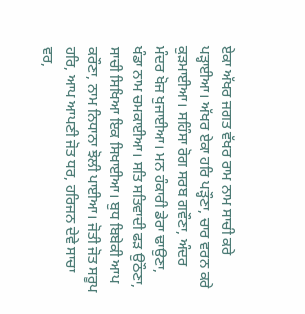ਏਕਾ ਅੱਖਰ ਜਗਤ ਵੱਖਰ ਰਾਮ ਨਾਮ ਸਾਚੀ ਕਰੇ ਪੜ੍ਹਾਈਆ। ਅੱਖਰ ਏਕਾ ਹਰਿ ਪੜ੍ਹੌਣਾ, ਚਾਰ ਵਰਨ ਕਰੇ ਕੁੜਮਾਈਆ। ਸਹਿੰਸਾ ਰੋਗ ਸਰਬ ਗਵੌਣਾ, ਅੰਦਰ ਮੰਦਰ ਖੋਜ ਖੁਜਾਈਆ। ਮਨ ਹੰਕਾਰੀ ਡੇਰਾ ਢਾਉਣਾ, ਖੰਡਾ ਨਾਮ ਚਮਕਾਈਆ। ਸਤਿ ਸਤਿਵਾਦੀ ਫੜ ਉਠੌਣਾ, ਸਾਚੀ ਸਿਖਿਆ ਇਕ ਸਿਖਾਈਆ। ਬੁਧ ਬਿਬੇਕੀ ਆਪ ਕਰੌਣਾ, ਨਾਮ ਨਿਧਾਨਾ ਝੋਲੀ ਪਾਈਆ। ਜੋਤੀ ਜੋਤ ਸਰੂਪ ਹਰਿ, ਆਪ ਆਪਣੀ ਜੋਤ ਧਰ, ਹਰਿਜਨ ਦੇਵੇ ਸਾਚਾ ਵਰ,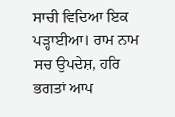ਸਾਚੀ ਵਿਦਿਆ ਇਕ ਪੜ੍ਹਾਈਆ। ਰਾਮ ਨਾਮ ਸਚ ਉਪਦੇਸ਼, ਹਰਿ ਭਗਤਾਂ ਆਪ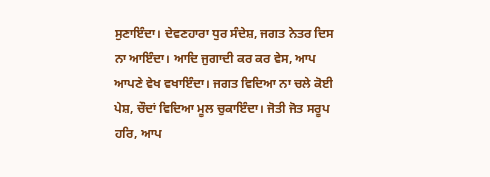ਸੁਣਾਇੰਦਾ। ਦੇਵਣਹਾਰਾ ਧੁਰ ਸੰਦੇਸ਼, ਜਗਤ ਨੇਤਰ ਦਿਸ ਨਾ ਆਇੰਦਾ। ਆਦਿ ਜੁਗਾਦੀ ਕਰ ਕਰ ਵੇਸ, ਆਪ ਆਪਣੇ ਵੇਖ ਵਖਾਇੰਦਾ। ਜਗਤ ਵਿਦਿਆ ਨਾ ਚਲੇ ਕੋਈ ਪੇਸ਼, ਚੌਦਾਂ ਵਿਦਿਆ ਮੂਲ ਚੁਕਾਇੰਦਾ। ਜੋਤੀ ਜੋਤ ਸਰੂਪ ਹਰਿ, ਆਪ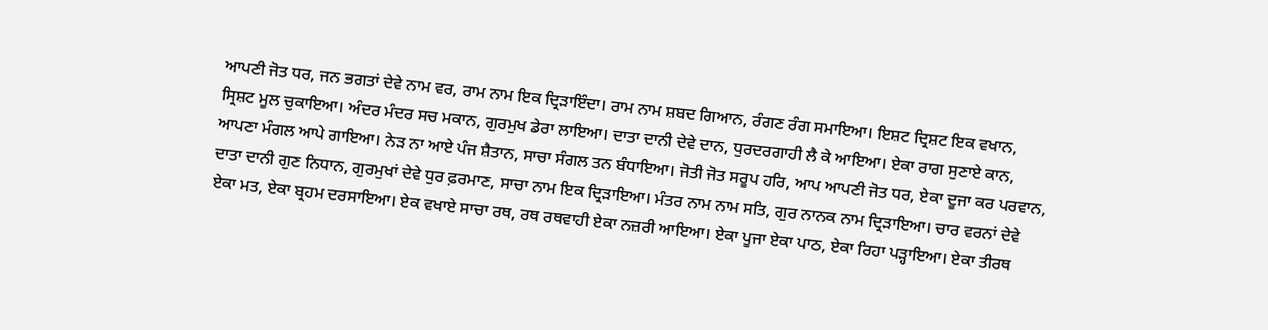ਆਪਣੀ ਜੋਤ ਧਰ, ਜਨ ਭਗਤਾਂ ਦੇਵੇ ਨਾਮ ਵਰ, ਰਾਮ ਨਾਮ ਇਕ ਦ੍ਰਿੜਾਇੰਦਾ। ਰਾਮ ਨਾਮ ਸ਼ਬਦ ਗਿਆਨ, ਰੰਗਣ ਰੰਗ ਸਮਾਇਆ। ਇਸ਼ਟ ਦ੍ਰਿਸ਼ਟ ਇਕ ਵਖਾਨ, ਸ੍ਰਿਸ਼ਟ ਮੂਲ ਚੁਕਾਇਆ। ਅੰਦਰ ਮੰਦਰ ਸਚ ਮਕਾਨ, ਗੁਰਮੁਖ ਡੇਰਾ ਲਾਇਆ। ਦਾਤਾ ਦਾਨੀ ਦੇਵੇ ਦਾਨ, ਧੁਰਦਰਗਾਹੀ ਲੈ ਕੇ ਆਇਆ। ਏਕਾ ਰਾਗ ਸੁਣਾਏ ਕਾਨ, ਆਪਣਾ ਮੰਗਲ ਆਪੇ ਗਾਇਆ। ਨੇੜ ਨਾ ਆਏ ਪੰਜ ਸ਼ੈਤਾਨ, ਸਾਚਾ ਸੰਗਲ ਤਨ ਬੰਧਾਇਆ। ਜੋਤੀ ਜੋਤ ਸਰੂਪ ਹਰਿ, ਆਪ ਆਪਣੀ ਜੋਤ ਧਰ, ਏਕਾ ਦੂਜਾ ਕਰ ਪਰਵਾਨ, ਦਾਤਾ ਦਾਨੀ ਗੁਣ ਨਿਧਾਨ, ਗੁਰਮੁਖਾਂ ਦੇਵੇ ਧੁਰ ਫ਼ਰਮਾਣ, ਸਾਚਾ ਨਾਮ ਇਕ ਦ੍ਰਿੜਾਇਆ। ਮੰਤਰ ਨਾਮ ਨਾਮ ਸਤਿ, ਗੁਰ ਨਾਨਕ ਨਾਮ ਦ੍ਰਿੜਾਇਆ। ਚਾਰ ਵਰਨਾਂ ਦੇਵੇ ਏਕਾ ਮਤ, ਏਕਾ ਬ੍ਰਹਮ ਦਰਸਾਇਆ। ਏਕ ਵਖਾਏ ਸਾਚਾ ਰਥ, ਰਥ ਰਥਵਾਹੀ ਏਕਾ ਨਜ਼ਰੀ ਆਇਆ। ਏਕਾ ਪੂਜਾ ਏਕਾ ਪਾਠ, ਏਕਾ ਰਿਹਾ ਪੜ੍ਹਾਇਆ। ਏਕਾ ਤੀਰਥ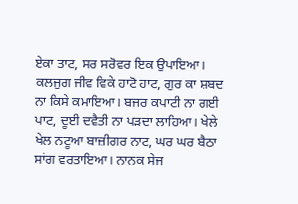ਏਕਾ ਤਾਟ, ਸਰ ਸਰੋਵਰ ਇਕ ਉਪਾਇਆ। ਕਲਜੁਗ ਜੀਵ ਵਿਕੇ ਹਾਟੋ ਹਾਟ, ਗੁਰ ਕਾ ਸ਼ਬਦ ਨਾ ਕਿਸੇ ਕਮਾਇਆ। ਬਜਰ ਕਪਾਟੀ ਨਾ ਗਈ ਪਾਟ, ਦੂਈ ਦਵੈਤੀ ਨਾ ਪੜਦਾ ਲਾਹਿਆ। ਖੇਲੇ ਖੇਲ ਨਟੂਆ ਬਾਜ਼ੀਗਰ ਨਾਟ, ਘਰ ਘਰ ਬੈਠਾ ਸਾਂਗ ਵਰਤਾਇਆ। ਨਾਨਕ ਸੇਜ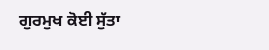ਗੁਰਮੁਖ ਕੋਈ ਸੁੱਤਾ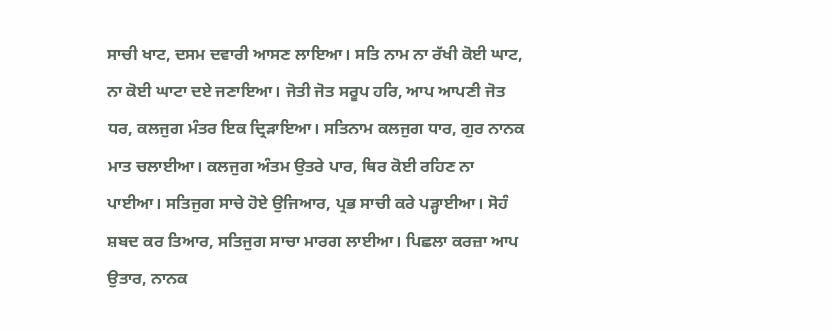ਸਾਚੀ ਖਾਟ, ਦਸਮ ਦਵਾਰੀ ਆਸਣ ਲਾਇਆ। ਸਤਿ ਨਾਮ ਨਾ ਰੱਖੀ ਕੋਈ ਘਾਟ, ਨਾ ਕੋਈ ਘਾਟਾ ਦਏ ਜਣਾਇਆ। ਜੋਤੀ ਜੋਤ ਸਰੂਪ ਹਰਿ, ਆਪ ਆਪਣੀ ਜੋਤ ਧਰ, ਕਲਜੁਗ ਮੰਤਰ ਇਕ ਦ੍ਰਿੜਾਇਆ। ਸਤਿਨਾਮ ਕਲਜੁਗ ਧਾਰ, ਗੁਰ ਨਾਨਕ ਮਾਤ ਚਲਾਈਆ। ਕਲਜੁਗ ਅੰਤਮ ਉਤਰੇ ਪਾਰ, ਥਿਰ ਕੋਈ ਰਹਿਣ ਨਾ ਪਾਈਆ। ਸਤਿਜੁਗ ਸਾਚੇ ਹੋਏ ਉਜਿਆਰ, ਪ੍ਰਭ ਸਾਚੀ ਕਰੇ ਪੜ੍ਹਾਈਆ। ਸੋਹੰ ਸ਼ਬਦ ਕਰ ਤਿਆਰ, ਸਤਿਜੁਗ ਸਾਚਾ ਮਾਰਗ ਲਾਈਆ। ਪਿਛਲਾ ਕਰਜ਼ਾ ਆਪ ਉਤਾਰ, ਨਾਨਕ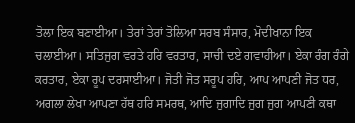ਤੋਲਾ ਇਕ ਬਣਾਈਆ। ਤੇਰਾਂ ਤੇਰਾਂ ਤੋਲਿਆ ਸਰਬ ਸੰਸਾਰ, ਮੋਦੀਖਾਨਾ ਇਕ ਚਲਾਈਆ। ਸਤਿਜੁਗ ਵਰਤੇ ਹਰਿ ਵਰਤਾਰ, ਸਾਚੀ ਦਏ ਗਵਾਹੀਆ। ਏਕਾ ਰੰਗ ਰੰਗੇ ਕਰਤਾਰ, ਏਕਾ ਰੂਪ ਦਰਸਾਈਆ। ਜੋਤੀ ਜੋਤ ਸਰੂਪ ਹਰਿ, ਆਪ ਆਪਣੀ ਜੋਤ ਧਰ, ਅਗਲਾ ਲੇਖਾ ਆਪਣਾ ਹੱਥ ਹਰਿ ਸਮਰਥ, ਆਦਿ ਜੁਗਾਦਿ ਜੁਗ ਜੁਗ ਆਪਣੀ ਕਥਾ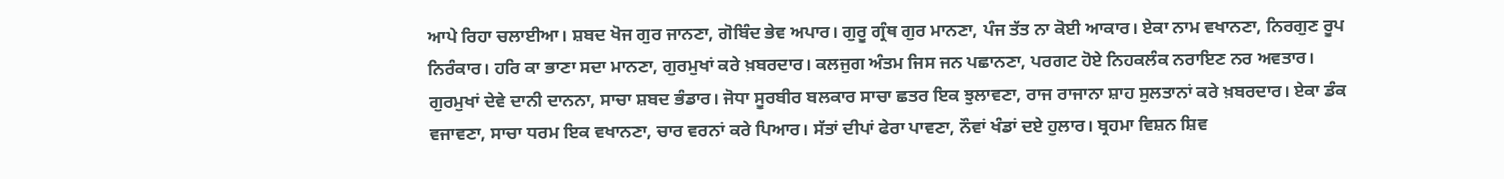ਆਪੇ ਰਿਹਾ ਚਲਾਈਆ। ਸ਼ਬਦ ਖੋਜ ਗੁਰ ਜਾਨਣਾ, ਗੋਬਿੰਦ ਭੇਵ ਅਪਾਰ। ਗੁਰੂ ਗ੍ਰੰਥ ਗੁਰ ਮਾਨਣਾ, ਪੰਜ ਤੱਤ ਨਾ ਕੋਈ ਆਕਾਰ। ਏਕਾ ਨਾਮ ਵਖਾਨਣਾ, ਨਿਰਗੁਣ ਰੂਪ ਨਿਰੰਕਾਰ। ਹਰਿ ਕਾ ਭਾਣਾ ਸਦਾ ਮਾਨਣਾ, ਗੁਰਮੁਖਾਂ ਕਰੇ ਖ਼ਬਰਦਾਰ। ਕਲਜੁਗ ਅੰਤਮ ਜਿਸ ਜਨ ਪਛਾਨਣਾ, ਪਰਗਟ ਹੋਏ ਨਿਹਕਲੰਕ ਨਰਾਇਣ ਨਰ ਅਵਤਾਰ। ਗੁਰਮੁਖਾਂ ਦੇਵੇ ਦਾਨੀ ਦਾਨਨਾ, ਸਾਚਾ ਸ਼ਬਦ ਭੰਡਾਰ। ਜੋਧਾ ਸੂਰਬੀਰ ਬਲਕਾਰ ਸਾਚਾ ਛਤਰ ਇਕ ਝੁਲਾਵਣਾ, ਰਾਜ ਰਾਜਾਨਾ ਸ਼ਾਹ ਸੁਲਤਾਨਾਂ ਕਰੇ ਖ਼ਬਰਦਾਰ। ਏਕਾ ਡੰਕ ਵਜਾਵਣਾ, ਸਾਚਾ ਧਰਮ ਇਕ ਵਖਾਨਣਾ, ਚਾਰ ਵਰਨਾਂ ਕਰੇ ਪਿਆਰ। ਸੱਤਾਂ ਦੀਪਾਂ ਫੇਰਾ ਪਾਵਣਾ, ਨੌਵਾਂ ਖੰਡਾਂ ਦਏ ਹੁਲਾਰ। ਬ੍ਰਹਮਾ ਵਿਸ਼ਨ ਸ਼ਿਵ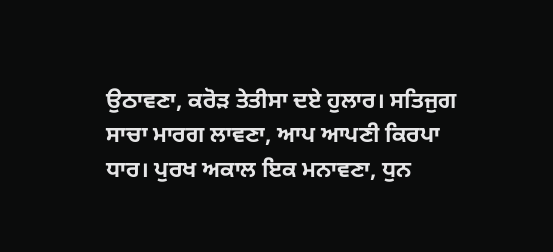ਉਠਾਵਣਾ, ਕਰੋੜ ਤੇਤੀਸਾ ਦਏ ਹੁਲਾਰ। ਸਤਿਜੁਗ ਸਾਚਾ ਮਾਰਗ ਲਾਵਣਾ, ਆਪ ਆਪਣੀ ਕਿਰਪਾ ਧਾਰ। ਪੁਰਖ ਅਕਾਲ ਇਕ ਮਨਾਵਣਾ, ਧੁਨ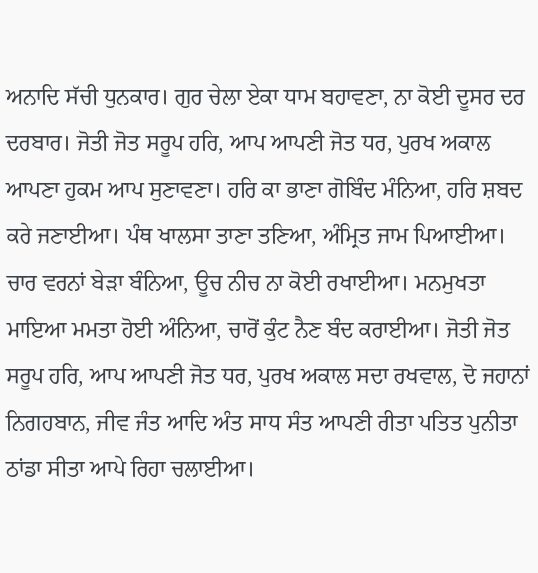ਅਨਾਦਿ ਸੱਚੀ ਧੁਨਕਾਰ। ਗੁਰ ਚੇਲਾ ਏਕਾ ਧਾਮ ਬਹਾਵਣਾ, ਨਾ ਕੋਈ ਦੂਸਰ ਦਰ ਦਰਬਾਰ। ਜੋਤੀ ਜੋਤ ਸਰੂਪ ਹਰਿ, ਆਪ ਆਪਣੀ ਜੋਤ ਧਰ, ਪੁਰਖ ਅਕਾਲ ਆਪਣਾ ਹੁਕਮ ਆਪ ਸੁਣਾਵਣਾ। ਹਰਿ ਕਾ ਭਾਣਾ ਗੋਬਿੰਦ ਮੰਨਿਆ, ਹਰਿ ਸ਼ਬਦ ਕਰੇ ਜਣਾਈਆ। ਪੰਥ ਖਾਲਸਾ ਤਾਣਾ ਤਣਿਆ, ਅੰਮ੍ਰਿਤ ਜਾਮ ਪਿਆਈਆ। ਚਾਰ ਵਰਨਾਂ ਬੇੜਾ ਬੰਨਿਆ, ਊਚ ਨੀਚ ਨਾ ਕੋਈ ਰਖਾਈਆ। ਮਨਮੁਖਤਾ ਮਾਇਆ ਮਮਤਾ ਹੋਈ ਅੰਨਿਆ, ਚਾਰੋਂ ਕੁੰਟ ਨੈਣ ਬੰਦ ਕਰਾਈਆ। ਜੋਤੀ ਜੋਤ ਸਰੂਪ ਹਰਿ, ਆਪ ਆਪਣੀ ਜੋਤ ਧਰ, ਪੁਰਖ ਅਕਾਲ ਸਦਾ ਰਖਵਾਲ, ਦੋ ਜਹਾਨਾਂ ਨਿਗਹਬਾਨ, ਜੀਵ ਜੰਤ ਆਦਿ ਅੰਤ ਸਾਧ ਸੰਤ ਆਪਣੀ ਰੀਤਾ ਪਤਿਤ ਪੁਨੀਤਾ ਠਾਂਡਾ ਸੀਤਾ ਆਪੇ ਰਿਹਾ ਚਲਾਈਆ।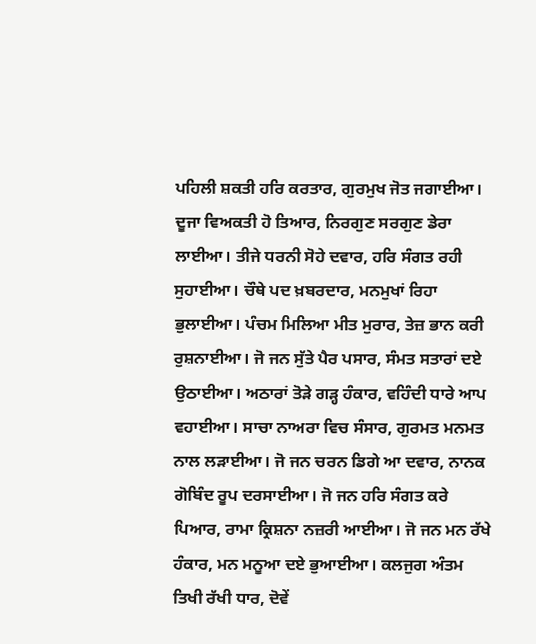ਪਹਿਲੀ ਸ਼ਕਤੀ ਹਰਿ ਕਰਤਾਰ, ਗੁਰਮੁਖ ਜੋਤ ਜਗਾਈਆ। ਦੂਜਾ ਵਿਅਕਤੀ ਹੋ ਤਿਆਰ, ਨਿਰਗੁਣ ਸਰਗੁਣ ਡੇਰਾ ਲਾਈਆ। ਤੀਜੇ ਧਰਨੀ ਸੋਹੇ ਦਵਾਰ, ਹਰਿ ਸੰਗਤ ਰਹੀ ਸੁਹਾਈਆ। ਚੌਥੇ ਪਦ ਖ਼ਬਰਦਾਰ, ਮਨਮੁਖਾਂ ਰਿਹਾ ਭੁਲਾਈਆ। ਪੰਚਮ ਮਿਲਿਆ ਮੀਤ ਮੁਰਾਰ, ਤੇਜ਼ ਭਾਨ ਕਰੀ ਰੁਸ਼ਨਾਈਆ। ਜੋ ਜਨ ਸੁੱਤੇ ਪੈਰ ਪਸਾਰ, ਸੰਮਤ ਸਤਾਰਾਂ ਦਏ ਉਠਾਈਆ। ਅਠਾਰਾਂ ਤੋੜੇ ਗੜ੍ਹ ਹੰਕਾਰ, ਵਹਿੰਦੀ ਧਾਰੇ ਆਪ ਵਹਾਈਆ। ਸਾਚਾ ਨਾਅਰਾ ਵਿਚ ਸੰਸਾਰ, ਗੁਰਮਤ ਮਨਮਤ ਨਾਲ ਲੜਾਈਆ। ਜੋ ਜਨ ਚਰਨ ਡਿਗੇ ਆ ਦਵਾਰ, ਨਾਨਕ ਗੋਬਿੰਦ ਰੂਪ ਦਰਸਾਈਆ। ਜੋ ਜਨ ਹਰਿ ਸੰਗਤ ਕਰੇ ਪਿਆਰ, ਰਾਮਾ ਕ੍ਰਿਸ਼ਨਾ ਨਜ਼ਰੀ ਆਈਆ। ਜੋ ਜਨ ਮਨ ਰੱਖੇ ਹੰਕਾਰ, ਮਨ ਮਨੂਆ ਦਏ ਭੁਆਈਆ। ਕਲਜੁਗ ਅੰਤਮ ਤਿਖੀ ਰੱਖੀ ਧਾਰ, ਦੋਵੇਂ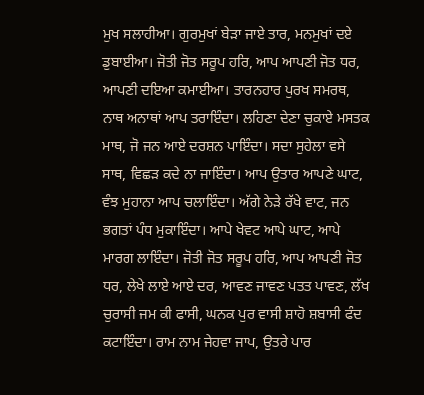ਮੁਖ ਸਲਾਹੀਆ। ਗੁਰਮੁਖਾਂ ਬੇੜਾ ਜਾਏ ਤਾਰ, ਮਨਮੁਖਾਂ ਦਏ ਡੁਬਾਈਆ। ਜੋਤੀ ਜੋਤ ਸਰੂਪ ਹਰਿ, ਆਪ ਆਪਣੀ ਜੋਤ ਧਰ, ਆਪਣੀ ਦਇਆ ਕਮਾਈਆ। ਤਾਰਨਹਾਰ ਪੁਰਖ ਸਮਰਥ, ਨਾਥ ਅਨਾਥਾਂ ਆਪ ਤਰਾਇੰਦਾ। ਲਹਿਣਾ ਦੇਣਾ ਚੁਕਾਏ ਮਸਤਕ ਮਾਥ, ਜੋ ਜਨ ਆਏ ਦਰਸ਼ਨ ਪਾਇੰਦਾ। ਸਦਾ ਸੁਹੇਲਾ ਵਸੇ ਸਾਥ, ਵਿਛੜ ਕਦੇ ਨਾ ਜਾਇੰਦਾ। ਆਪ ਉਤਾਰ ਆਪਣੇ ਘਾਟ, ਵੰਝ ਮੁਹਾਨਾ ਆਪ ਚਲਾਇੰਦਾ। ਅੱਗੇ ਨੇੜੇ ਰੱਖੇ ਵਾਟ, ਜਨ ਭਗਤਾਂ ਪੰਧ ਮੁਕਾਇੰਦਾ। ਆਪੇ ਖੇਵਟ ਆਪੇ ਘਾਟ, ਆਪੇ ਮਾਰਗ ਲਾਇੰਦਾ। ਜੋਤੀ ਜੋਤ ਸਰੂਪ ਹਰਿ, ਆਪ ਆਪਣੀ ਜੋਤ ਧਰ, ਲੇਖੇ ਲਾਏ ਆਏ ਦਰ, ਆਵਣ ਜਾਵਣ ਪਤਤ ਪਾਵਣ, ਲੱਖ ਚੁਰਾਸੀ ਜਮ ਕੀ ਫਾਸੀ, ਘਨਕ ਪੁਰ ਵਾਸੀ ਸ਼ਾਹੋ ਸ਼ਬਾਸੀ ਫੰਦ ਕਟਾਇੰਦਾ। ਰਾਮ ਨਾਮ ਜੇਹਵਾ ਜਾਪ, ਉਤਰੇ ਪਾਰ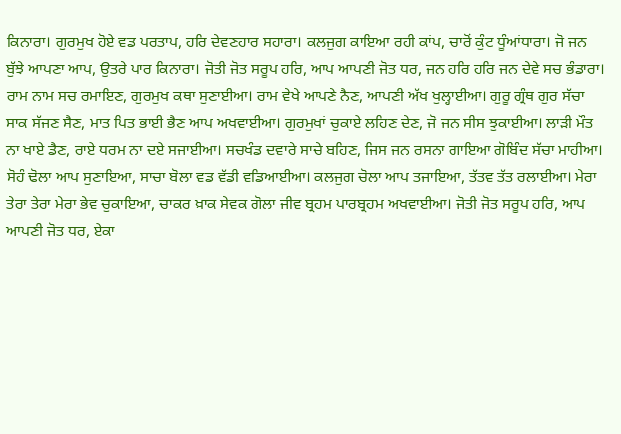ਕਿਨਾਰਾ। ਗੁਰਮੁਖ ਹੋਏ ਵਡ ਪਰਤਾਪ, ਹਰਿ ਦੇਵਣਹਾਰ ਸਹਾਰਾ। ਕਲਜੁਗ ਕਾਇਆ ਰਹੀ ਕਾਂਪ, ਚਾਰੋਂ ਕੁੰਟ ਧੂੰਆਂਧਾਰਾ। ਜੋ ਜਨ ਬੁੱਝੇ ਆਪਣਾ ਆਪ, ਉਤਰੇ ਪਾਰ ਕਿਨਾਰਾ। ਜੋਤੀ ਜੋਤ ਸਰੂਪ ਹਰਿ, ਆਪ ਆਪਣੀ ਜੋਤ ਧਰ, ਜਨ ਹਰਿ ਹਰਿ ਜਨ ਦੇਵੇ ਸਚ ਭੰਡਾਰਾ। ਰਾਮ ਨਾਮ ਸਚ ਰਮਾਇਣ, ਗੁਰਮੁਖ ਕਥਾ ਸੁਣਾਈਆ। ਰਾਮ ਵੇਖੇ ਆਪਣੇ ਨੈਣ, ਆਪਣੀ ਅੱਖ ਖੁਲ੍ਹਾਈਆ। ਗੁਰੂ ਗ੍ਰੰਥ ਗੁਰ ਸੱਚਾ ਸਾਕ ਸੱਜਣ ਸੈਣ, ਮਾਤ ਪਿਤ ਭਾਈ ਭੈਣ ਆਪ ਅਖਵਾਈਆ। ਗੁਰਮੁਖਾਂ ਚੁਕਾਏ ਲਹਿਣ ਦੇਣ, ਜੋ ਜਨ ਸੀਸ ਝੁਕਾਈਆ। ਲਾੜੀ ਮੌਤ ਨਾ ਖਾਏ ਡੈਣ, ਰਾਏ ਧਰਮ ਨਾ ਦਏ ਸਜਾਈਆ। ਸਚਖੰਡ ਦਵਾਰੇ ਸਾਚੇ ਬਹਿਣ, ਜਿਸ ਜਨ ਰਸਨਾ ਗਾਇਆ ਗੋਬਿੰਦ ਸੱਚਾ ਮਾਹੀਆ। ਸੋਹੰ ਢੋਲਾ ਆਪ ਸੁਣਾਇਆ, ਸਾਚਾ ਬੋਲਾ ਵਡ ਵੱਡੀ ਵਡਿਆਈਆ। ਕਲਜੁਗ ਚੋਲਾ ਆਪ ਤਜਾਇਆ, ਤੱਤਵ ਤੱਤ ਰਲਾਈਆ। ਮੇਰਾ ਤੇਰਾ ਤੇਰਾ ਮੇਰਾ ਭੇਵ ਚੁਕਾਇਆ, ਚਾਕਰ ਖ਼ਾਕ ਸੇਵਕ ਗੋਲਾ ਜੀਵ ਬ੍ਰਹਮ ਪਾਰਬ੍ਰਹਮ ਅਖਵਾਈਆ। ਜੋਤੀ ਜੋਤ ਸਰੂਪ ਹਰਿ, ਆਪ ਆਪਣੀ ਜੋਤ ਧਰ, ਏਕਾ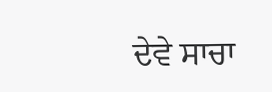ਦੇਵੇ ਸਾਚਾ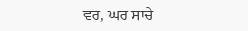ਵਰ, ਘਰ ਸਾਚੇ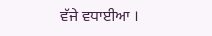ਵੱਜੇ ਵਧਾਈਆ ।